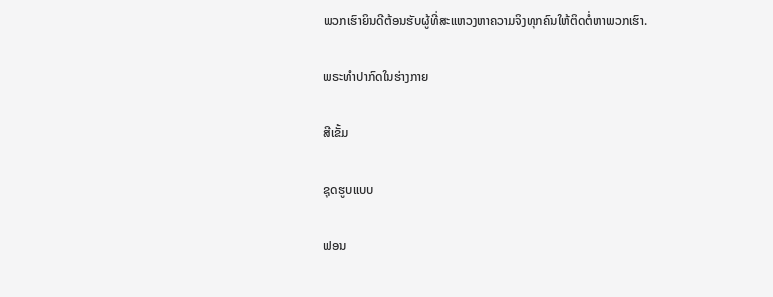ພວກເຮົາຍິນດີຕ້ອນຮັບຜູ້ທີ່ສະແຫວງຫາຄວາມຈິງທຸກຄົນໃຫ້ຕິດຕໍ່ຫາພວກເຮົາ.

ພຣະທໍາປາກົດໃນຮ່າງກາຍ

ສີເຂັ້ມ

ຊຸດຮູບແບບ

ຟອນ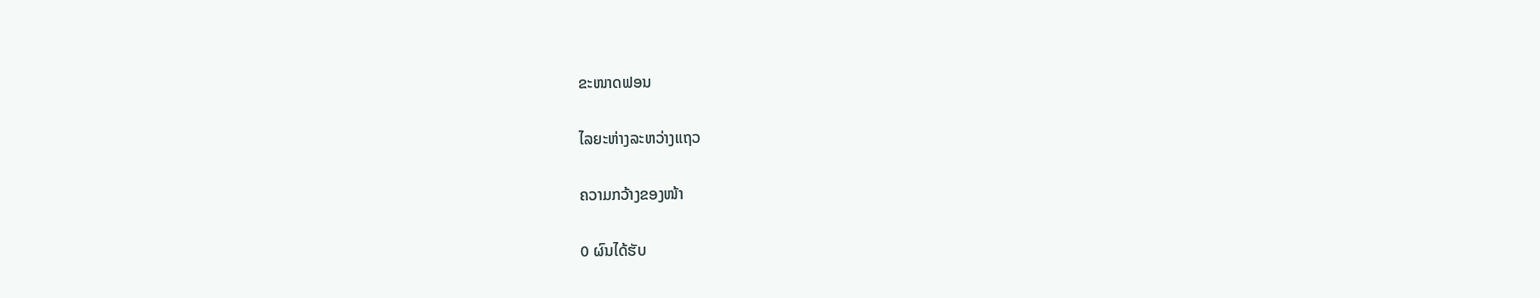ຂະໜາດຟອນ

ໄລຍະຫ່າງລະຫວ່າງແຖວ

ຄວາມກວ້າງຂອງໜ້າ

0 ຜົນໄດ້ຮັບ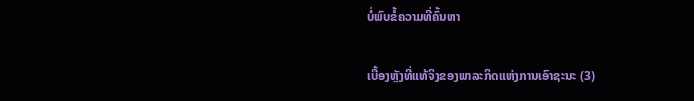ບໍ່ພົບຂໍ້ຄວາມທີ່ຄົ້ນຫາ

ເບື້ອງຫຼັງທີ່ແທ້ຈິງຂອງພາລະກິດແຫ່ງການເອົາຊະນະ (3)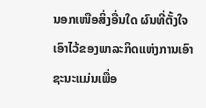ນອກເໜືອສິ່ງອື່ນໃດ ຜົນທີ່ຕັ້ງໃຈເອົາໄວ້ຂອງພາລະກິດແຫ່ງການເອົາຊະນະແມ່ນເພື່ອ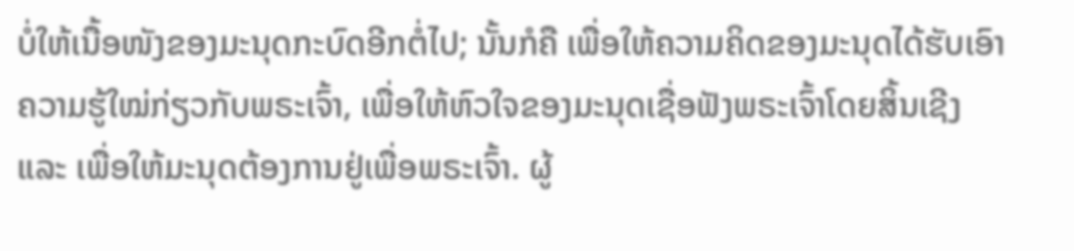ບໍ່ໃຫ້ເນື້ອໜັງຂອງມະນຸດກະບົດອີກຕໍ່ໄປ; ນັ້ນກໍຄື ເພື່ອໃຫ້ຄວາມຄິດຂອງມະນຸດໄດ້ຮັບເອົາຄວາມຮູ້ໃໝ່ກ່ຽວກັບພຣະເຈົ້າ, ເພື່ອໃຫ້ຫົວໃຈຂອງມະນຸດເຊື່ອຟັງພຣະເຈົ້າໂດຍສິ້ນເຊີງ ແລະ ເພື່ອໃຫ້ມະນຸດຕ້ອງການຢູ່ເພື່ອພຣະເຈົ້າ. ຜູ້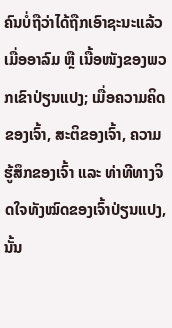ຄົນບໍ່ຖືວ່າໄດ້ຖືກເອົາຊະນະແລ້ວ ເມື່ອອາລົມ ຫຼື ເນື້ອໜັງຂອງພວກເຂົາປ່ຽນແປງ; ເມື່ອຄວາມຄິດຂອງເຈົ້າ, ສະຕິຂອງເຈົ້າ, ຄວາມຮູ້ສຶກຂອງເຈົ້າ ແລະ ທ່າທີທາງຈິດໃຈທັງໝົດຂອງເຈົ້າປ່ຽນແປງ, ນັ້ນ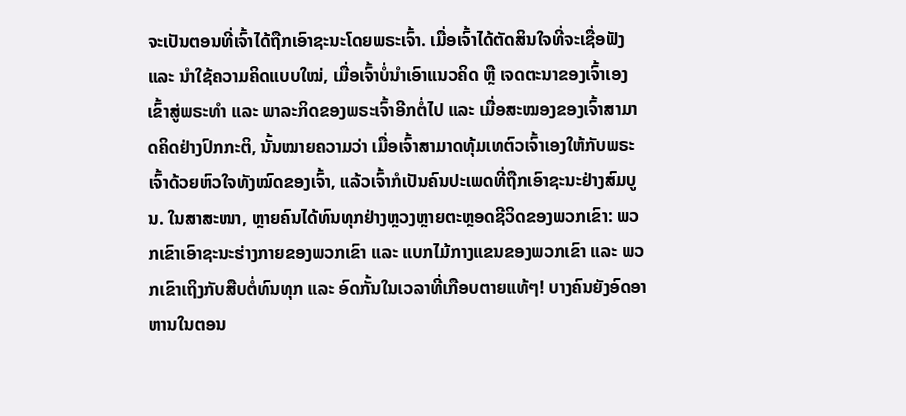ຈະເປັນຕອນທີ່ເຈົ້າໄດ້ຖືກເອົາຊະນະໂດຍພຣະເຈົ້າ. ເມື່ອເຈົ້າໄດ້ຕັດສິນໃຈທີ່ຈະເຊື່ອຟັງ ແລະ ນໍາໃຊ້ຄວາມຄິດແບບໃໝ່, ເມື່ອເຈົ້າບໍ່ນຳເອົາແນວຄິດ ຫຼື ເຈດຕະນາຂອງເຈົ້າເອງເຂົ້າສູ່ພຣະທຳ ແລະ ພາລະກິດຂອງພຣະເຈົ້າອີກຕໍ່ໄປ ແລະ ເມື່ອສະໝອງຂອງເຈົ້າສາມາດຄິດຢ່າງປົກກະຕິ, ນັ້ນໝາຍຄວາມວ່າ ເມື່ອເຈົ້າສາມາດທຸ້ມເທຕົວເຈົ້າເອງໃຫ້ກັບພຣະເຈົ້າດ້ວຍຫົວໃຈທັງໝົດຂອງເຈົ້າ, ແລ້ວເຈົ້າກໍເປັນຄົນປະເພດທີ່ຖືກເອົາຊະນະຢ່າງສົມບູນ. ໃນສາສະໜາ, ຫຼາຍຄົນໄດ້ທົນທຸກຢ່າງຫຼວງຫຼາຍຕະຫຼອດຊີວິດຂອງພວກເຂົາ: ພວກເຂົາເອົາຊະນະຮ່າງກາຍຂອງພວກເຂົາ ແລະ ແບກໄມ້ກາງແຂນຂອງພວກເຂົາ ແລະ ພວກເຂົາເຖິງກັບສືບຕໍ່ທົນທຸກ ແລະ ອົດກັ້ນໃນເວລາທີ່ເກືອບຕາຍແທ້ໆ! ບາງຄົນຍັງອົດອາຫານໃນຕອນ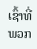ເຊົ້າທີ່ພວກ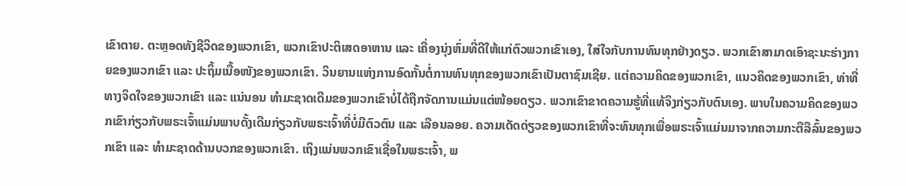ເຂົາຕາຍ. ຕະຫຼອດທັງຊີວິດຂອງພວກເຂົາ, ພວກເຂົາປະຕິເສດອາຫານ ແລະ ເຄື່ອງນຸ່ງຫົ່ມທີ່ດີໃຫ້ແກ່ຕົວພວກເຂົາເອງ, ໃສ່ໃຈກັບການທົນທຸກຢ່າງດຽວ. ພວກເຂົາສາມາດເອົາຊະນະຮ່າງກາຍຂອງພວກເຂົາ ແລະ ປະຖິ້ມເນື້ອໜັງຂອງພວກເຂົາ. ວິນຍານແຫ່ງການອົດກັ້ນຕໍ່ການທົນທຸກຂອງພວກເຂົາເປັນຕາຊົມເຊີຍ. ແຕ່ຄວາມຄິດຂອງພວກເຂົາ, ແນວຄິດຂອງພວກເຂົາ, ທ່າທີ່ທາງຈິດໃຈຂອງພວກເຂົາ ແລະ ແນ່ນອນ ທຳມະຊາດເດີມຂອງພວກເຂົາບໍ່ໄດ້ຖືກຈັດການແມ່ນແຕ່ໜ້ອຍດຽວ. ພວກເຂົາຂາດຄວາມຮູ້ທີ່ແທ້ຈິງກ່ຽວກັບຕົນເອງ. ພາບໃນຄວາມຄິດຂອງພວກເຂົາກ່ຽວກັບພຣະເຈົ້າແມ່ນພາບດັ້ງເດີມກ່ຽວກັບພຣະເຈົ້າທີ່ບໍ່ມີຕົວຕົນ ແລະ ເລືອນລອຍ. ຄວາມເດັດດ່ຽວຂອງພວກເຂົາທີ່ຈະທົນທຸກເພື່ອພຣະເຈົ້າແມ່ນມາຈາກຄວາມກະຕືລືລົ້ນຂອງພວກເຂົາ ແລະ ທຳມະຊາດດ້ານບວກຂອງພວກເຂົາ. ເຖິງແມ່ນພວກເຂົາເຊື່ອໃນພຣະເຈົ້າ, ພ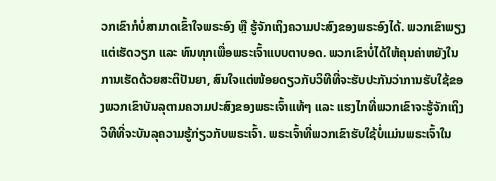ວກເຂົາກໍບໍ່ສາມາດເຂົ້າໃຈພຣະອົງ ຫຼື ຮູ້ຈັກເຖິງຄວາມປະສົງຂອງພຣະອົງໄດ້. ພວກເຂົາພຽງແຕ່ເຮັດວຽກ ແລະ ທົນທຸກເພື່ອພຣະເຈົ້າແບບຕາບອດ. ພວກເຂົາບໍ່ໄດ້ໃຫ້ຄຸນຄ່າຫຍັງໃນການເຮັດດ້ວຍສະຕິປັນຍາ, ສົນໃຈແຕ່ໜ້ອຍດຽວກັບວິທີທີ່ຈະຮັບປະກັນວ່າການຮັບໃຊ້ຂອງພວກເຂົາບັນລຸຕາມຄວາມປະສົງຂອງພຣະເຈົ້າແທ້ໆ ແລະ ແຮງໄກທີ່ພວກເຂົາຈະຮູ້ຈັກເຖິງວິທີທີ່ຈະບັນລຸຄວາມຮູ້ກ່ຽວກັບພຣະເຈົ້າ. ພຣະເຈົ້າທີ່ພວກເຂົາຮັບໃຊ້ບໍ່ແມ່ນພຣະເຈົ້າໃນ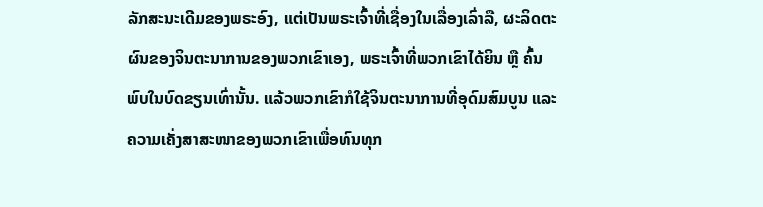ລັກສະນະເດີມຂອງພຣະອົງ, ແຕ່ເປັນພຣະເຈົ້າທີ່ເຊື່ອງໃນເລື່ອງເລົ່າລື, ຜະລິດຕະຜົນຂອງຈິນຕະນາການຂອງພວກເຂົາເອງ, ພຣະເຈົ້າທີ່ພວກເຂົາໄດ້ຍິນ ຫຼື ຄົ້ນພົບໃນບົດຂຽນເທົ່ານັ້ນ. ແລ້ວພວກເຂົາກໍໃຊ້ຈິນຕະນາການທີ່ອຸດົມສົມບູນ ແລະ ຄວາມເຄັ່ງສາສະໜາຂອງພວກເຂົາເພື່ອທົນທຸກ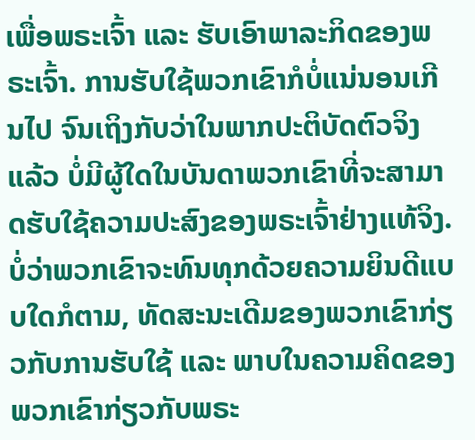ເພື່ອພຣະເຈົ້າ ແລະ ຮັບເອົາພາລະກິດຂອງພຣະເຈົ້າ. ການຮັບໃຊ້ພວກເຂົາກໍບໍ່ແນ່ນອນເກີນໄປ ຈົນເຖິງກັບວ່າໃນພາກປະຕິບັດຕົວຈິງແລ້ວ ບໍ່ມີຜູ້ໃດໃນບັນດາພວກເຂົາທີ່ຈະສາມາດຮັບໃຊ້ຄວາມປະສົງຂອງພຣະເຈົ້າຢ່າງແທ້ຈິງ. ບໍ່ວ່າພວກເຂົາຈະທົນທຸກດ້ວຍຄວາມຍິນດີແບບໃດກໍຕາມ, ທັດສະນະເດີມຂອງພວກເຂົາກ່ຽວກັບການຮັບໃຊ້ ແລະ ພາບໃນຄວາມຄິດຂອງພວກເຂົາກ່ຽວກັບພຣະ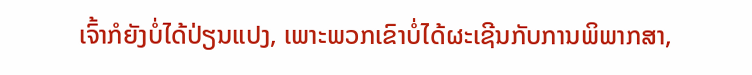ເຈົ້າກໍຍັງບໍ່ໄດ້ປ່ຽນແປງ, ເພາະພວກເຂົາບໍ່ໄດ້ຜະເຊີນກັບການພິພາກສາ,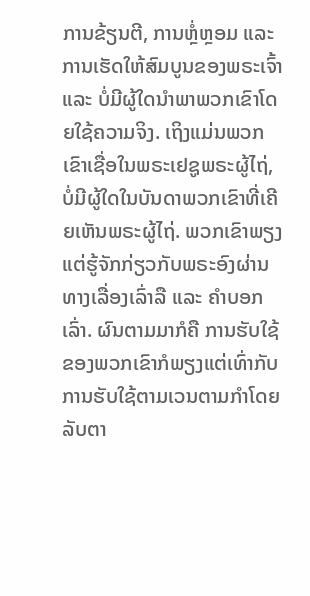ການຂ້ຽນຕີ, ການຫຼໍ່ຫຼອມ ແລະ ການເຮັດໃຫ້ສົມບູນຂອງພຣະເຈົ້າ ແລະ ບໍ່ມີຜູ້ໃດນໍາພາພວກເຂົາໂດຍໃຊ້ຄວາມຈິງ. ເຖິງແມ່ນພວກເຂົາເຊື່ອໃນພຣະເຢຊູພຣະຜູ້ໄຖ່, ບໍ່ມີຜູ້ໃດໃນບັນດາພວກເຂົາທີ່ເຄີຍເຫັນພຣະຜູ້ໄຖ່. ພວກເຂົາພຽງແຕ່ຮູ້ຈັກກ່ຽວກັບພຣະອົງຜ່ານທາງເລື່ອງເລົ່າລື ແລະ ຄຳບອກເລົ່າ. ຜົນຕາມມາກໍຄື ການຮັບໃຊ້ຂອງພວກເຂົາກໍພຽງແຕ່ເທົ່າກັບການຮັບໃຊ້ຕາມເວນຕາມກຳໂດຍລັບຕາ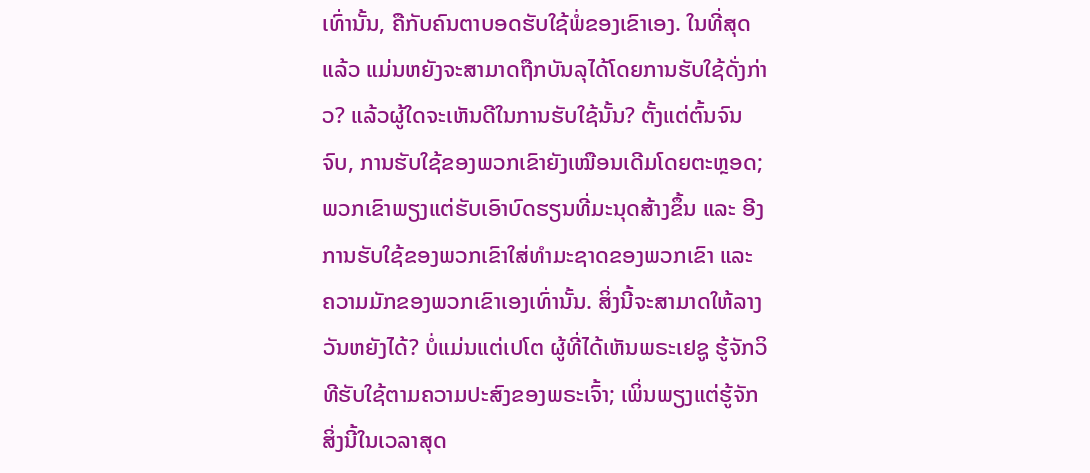ເທົ່ານັ້ນ, ຄືກັບຄົນຕາບອດຮັບໃຊ້ພໍ່ຂອງເຂົາເອງ. ໃນທີ່ສຸດແລ້ວ ແມ່ນຫຍັງຈະສາມາດຖືກບັນລຸໄດ້ໂດຍການຮັບໃຊ້ດັ່ງກ່າວ? ແລ້ວຜູ້ໃດຈະເຫັນດີໃນການຮັບໃຊ້ນັ້ນ? ຕັ້ງແຕ່ຕົ້ນຈົນຈົບ, ການຮັບໃຊ້ຂອງພວກເຂົາຍັງເໝືອນເດີມໂດຍຕະຫຼອດ; ພວກເຂົາພຽງແຕ່ຮັບເອົາບົດຮຽນທີ່ມະນຸດສ້າງຂຶ້ນ ແລະ ອີງການຮັບໃຊ້ຂອງພວກເຂົາໃສ່ທຳມະຊາດຂອງພວກເຂົາ ແລະ ຄວາມມັກຂອງພວກເຂົາເອງເທົ່ານັ້ນ. ສິ່ງນີ້ຈະສາມາດໃຫ້ລາງວັນຫຍັງໄດ້? ບໍ່ແມ່ນແຕ່ເປໂຕ ຜູ້ທີ່ໄດ້ເຫັນພຣະເຢຊູ ຮູ້ຈັກວິທີຮັບໃຊ້ຕາມຄວາມປະສົງຂອງພຣະເຈົ້າ; ເພິ່ນພຽງແຕ່ຮູ້ຈັກສິ່ງນີ້ໃນເວລາສຸດ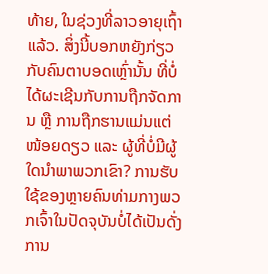ທ້າຍ, ໃນຊ່ວງທີ່ລາວອາຍຸເຖົ້າແລ້ວ. ສິ່ງນີ້ບອກຫຍັງກ່ຽວກັບຄົນຕາບອດເຫຼົ່ານັ້ນ ທີ່ບໍ່ໄດ້ຜະເຊີນກັບການຖືກຈັດການ ຫຼື ການຖືກຮານແມ່ນແຕ່ໜ້ອຍດຽວ ແລະ ຜູ້ທີ່ບໍ່ມີຜູ້ໃດນໍາພາພວກເຂົາ? ການຮັບໃຊ້ຂອງຫຼາຍຄົນທ່າມກາງພວກເຈົ້າໃນປັດຈຸບັນບໍ່ໄດ້ເປັນດັ່ງການ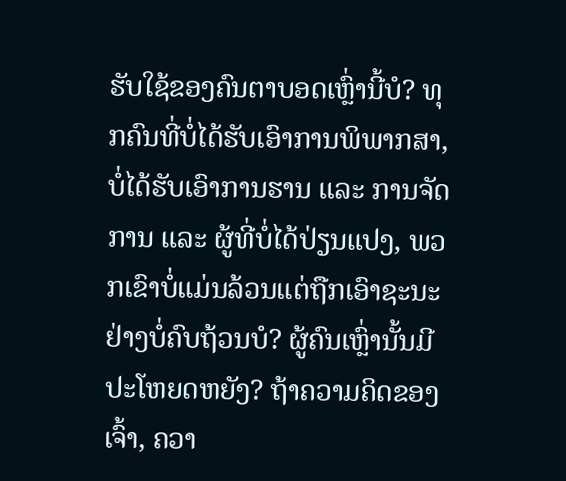ຮັບໃຊ້ຂອງຄົນຕາບອດເຫຼົ່ານີ້ບໍ? ທຸກຄົນທີ່ບໍ່ໄດ້ຮັບເອົາການພິພາກສາ, ບໍ່ໄດ້ຮັບເອົາການຮານ ແລະ ການຈັດການ ແລະ ຜູ້ທີ່ບໍ່ໄດ້ປ່ຽນແປງ, ພວກເຂົາບໍ່ແມ່ນລ້ວນແຕ່ຖືກເອົາຊະນະຢ່າງບໍ່ຄົບຖ້ວນບໍ? ຜູ້ຄົນເຫຼົ່ານັ້ນມີປະໂຫຍດຫຍັງ? ຖ້າຄວາມຄິດຂອງເຈົ້າ, ຄວາ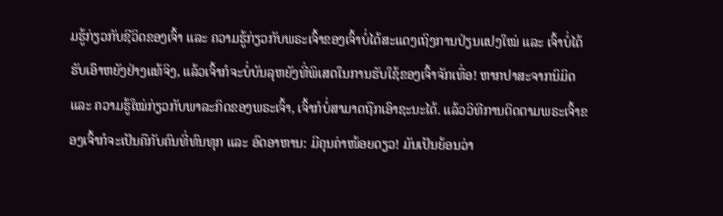ມຮູ້ກ່ຽວກັບຊີວິດຂອງເຈົ້າ ແລະ ຄວາມຮູ້ກ່ຽວກັບພຣະເຈົ້າຂອງເຈົ້າບໍ່ໄດ້ສະແດງເຖິງການປ່ຽນແປງໃໝ່ ແລະ ເຈົ້າບໍ່ໄດ້ຮັບເອົາຫຍັງຢ່າງແທ້ຈິງ, ແລ້ວເຈົ້າກໍຈະບໍ່ບັນລຸຫຍັງທີ່ພິເສດໃນການຮັບໃຊ້ຂອງເຈົ້າຈັກເທື່ອ! ຫາກປາສະຈາກນິມິດ ແລະ ຄວາມຮູ້ໃໝ່ກ່ຽວກັບພາລະກິດຂອງພຣະເຈົ້າ, ເຈົ້າກໍບໍ່ສາມາດຖືກເອົາຊະນະໄດ້. ແລ້ວວິທີການຕິດຕາມພຣະເຈົ້າຂອງເຈົ້າກໍຈະເປັນຄືກັບຄົນທີ່ທົນທຸກ ແລະ ອົດອາຫານ: ມີຄຸນຄ່າໜ້ອຍດຽວ! ມັນເປັນຍ້ອນວ່າ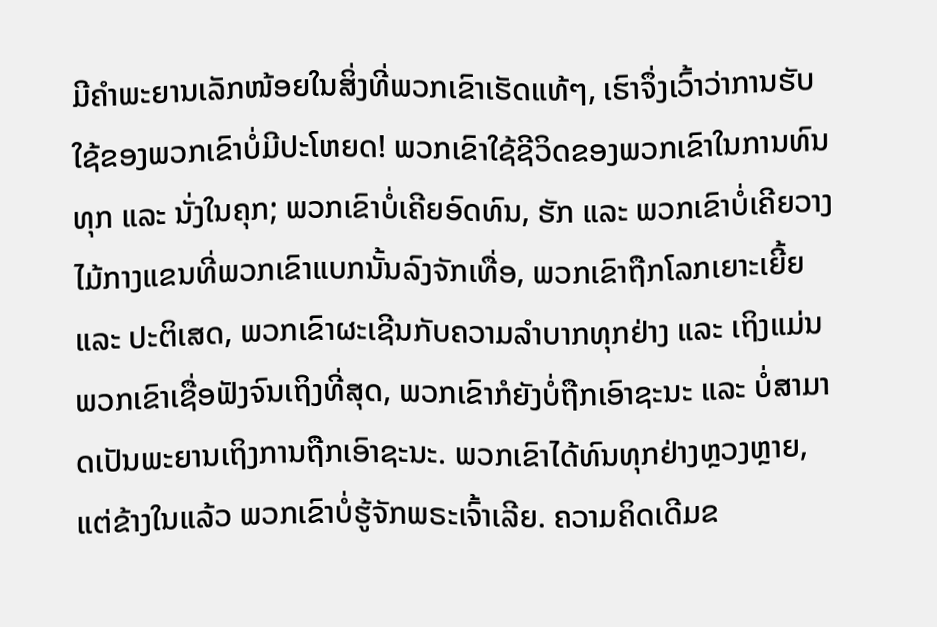ມີຄຳພະຍານເລັກໜ້ອຍໃນສິ່ງທີ່ພວກເຂົາເຮັດແທ້ໆ, ເຮົາຈຶ່ງເວົ້າວ່າການຮັບໃຊ້ຂອງພວກເຂົາບໍ່ມີປະໂຫຍດ! ພວກເຂົາໃຊ້ຊີວິດຂອງພວກເຂົາໃນການທົນທຸກ ແລະ ນັ່ງໃນຄຸກ; ພວກເຂົາບໍ່ເຄີຍອົດທົນ, ຮັກ ແລະ ພວກເຂົາບໍ່ເຄີຍວາງໄມ້ກາງແຂນທີ່ພວກເຂົາແບກນັ້ນລົງຈັກເທື່ອ, ພວກເຂົາຖືກໂລກເຍາະເຍີ້ຍ ແລະ ປະຕິເສດ, ພວກເຂົາຜະເຊີນກັບຄວາມລຳບາກທຸກຢ່າງ ແລະ ເຖິງແມ່ນ ພວກເຂົາເຊື່ອຟັງຈົນເຖິງທີ່ສຸດ, ພວກເຂົາກໍຍັງບໍ່ຖືກເອົາຊະນະ ແລະ ບໍ່ສາມາດເປັນພະຍານເຖິງການຖືກເອົາຊະນະ. ພວກເຂົາໄດ້ທົນທຸກຢ່າງຫຼວງຫຼາຍ, ແຕ່ຂ້າງໃນແລ້ວ ພວກເຂົາບໍ່ຮູ້ຈັກພຣະເຈົ້າເລີຍ. ຄວາມຄິດເດີມຂ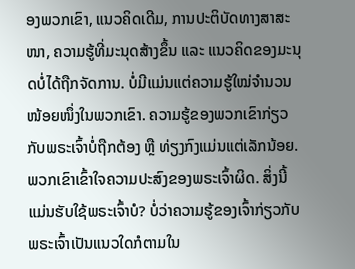ອງພວກເຂົາ, ແນວຄິດເດີມ, ການປະຕິບັດທາງສາສະໜາ, ຄວາມຮູ້ທີ່ມະນຸດສ້າງຂຶ້ນ ແລະ ແນວຄິດຂອງມະນຸດບໍ່ໄດ້ຖືກຈັດການ. ບໍ່ມີແມ່ນແຕ່ຄວາມຮູ້ໃໝ່ຈຳນວນໜ້ອຍໜຶ່ງໃນພວກເຂົາ. ຄວາມຮູ້ຂອງພວກເຂົາກ່ຽວກັບພຣະເຈົ້າບໍ່ຖືກຕ້ອງ ຫຼື ທ່ຽງກົງແມ່ນແຕ່ເລັກນ້ອຍ. ພວກເຂົາເຂົ້າໃຈຄວາມປະສົງຂອງພຣະເຈົ້າຜິດ. ສິ່ງນີ້ແມ່ນຮັບໃຊ້ພຣະເຈົ້າບໍ? ບໍ່ວ່າຄວາມຮູ້ຂອງເຈົ້າກ່ຽວກັບພຣະເຈົ້າເປັນແນວໃດກໍຕາມໃນ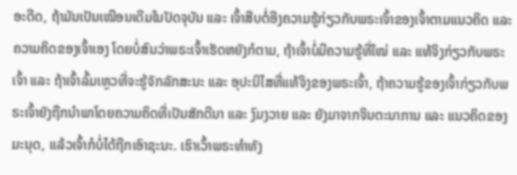ອະດີດ, ຖ້າມັນເປັນເໝືອນເດີມໃນປັດຈຸບັນ ແລະ ເຈົ້າສືບຕໍ່ອີງຄວາມຮູ້ກ່ຽວກັບພຣະເຈົ້າຂອງເຈົ້າຕາມແນວຄິດ ແລະ ຄວາມຄິດຂອງເຈົ້າເອງ ໂດຍບໍ່ສົນວ່າພຣະເຈົ້າເຮັດຫຍັງກໍຕາມ, ຖ້າເຈົ້າບໍ່ມີຄວາມຮູ້ທີ່ໃໝ່ ແລະ ແທ້ຈິງກ່ຽວກັບພຣະເຈົ້າ ແລະ ຖ້າເຈົ້າລົ້ມເຫຼວທີ່ຈະຮູ້ຈັກລັກສະນະ ແລະ ອຸປະນິໄສທີ່ແທ້ຈິງຂອງພຣະເຈົ້າ, ຖ້າຄວາມຮູ້ຂອງເຈົ້າກ່ຽວກັບພຣະເຈົ້າຍັງຖືກນໍາພາໂດຍຄວາມຄິດທີ່ເປັນສັກດີນາ ແລະ ງົມງວາຍ ແລະ ຍັງມາຈາກຈິນຕະນາການ ແລະ ແນວຄິດຂອງມະນຸດ, ແລ້ວເຈົ້າກໍບໍ່ໄດ້ຖືກເອົາຊະນະ. ເຮົາເວົ້າພຣະທຳທັງ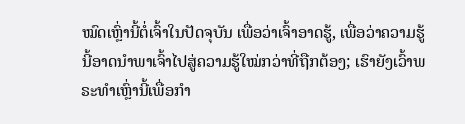ໝົດເຫຼົ່ານີ້ຕໍ່ເຈົ້າໃນປັດຈຸບັນ ເພື່ອວ່າເຈົ້າອາດຮູ້, ເພື່ອວ່າຄວາມຮູ້ນີ້ອາດນໍາພາເຈົ້າໄປສູ່ຄວາມຮູ້ໃໝ່ກວ່າທີ່ຖືກຕ້ອງ; ເຮົາຍັງເວົ້າພຣະທຳເຫຼົ່ານີ້ເພື່ອກຳ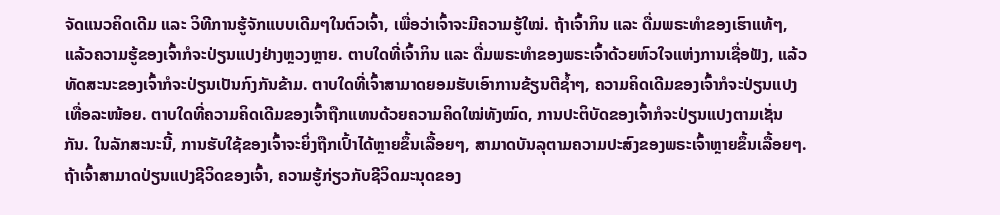ຈັດແນວຄິດເດີມ ແລະ ວິທີການຮູ້ຈັກແບບເດີມໆໃນຕົວເຈົ້າ, ເພື່ອວ່າເຈົ້າຈະມີຄວາມຮູ້ໃໝ່. ຖ້າເຈົ້າກິນ ແລະ ດື່ມພຣະທຳຂອງເຮົາແທ້ໆ, ແລ້ວຄວາມຮູ້ຂອງເຈົ້າກໍຈະປ່ຽນແປງຢ່າງຫຼວງຫຼາຍ. ຕາບໃດທີ່ເຈົ້າກິນ ແລະ ດື່ມພຣະທຳຂອງພຣະເຈົ້າດ້ວຍຫົວໃຈແຫ່ງການເຊື່ອຟັງ, ແລ້ວທັດສະນະຂອງເຈົ້າກໍຈະປ່ຽນເປັນກົງກັນຂ້າມ. ຕາບໃດທີ່ເຈົ້າສາມາດຍອມຮັບເອົາການຂ້ຽນຕີຊໍ້າໆ, ຄວາມຄິດເດີມຂອງເຈົ້າກໍຈະປ່ຽນແປງເທື່ອລະໜ້ອຍ. ຕາບໃດທີ່ຄວາມຄິດເດີມຂອງເຈົ້າຖືກແທນດ້ວຍຄວາມຄິດໃໝ່ທັງໝົດ, ການປະຕິບັດຂອງເຈົ້າກໍຈະປ່ຽນແປງຕາມເຊັ່ນກັນ. ໃນລັກສະນະນີ້, ການຮັບໃຊ້ຂອງເຈົ້າຈະຍິ່ງຖືກເປົ້າໄດ້ຫຼາຍຂຶ້ນເລື້ອຍໆ, ສາມາດບັນລຸຕາມຄວາມປະສົງຂອງພຣະເຈົ້າຫຼາຍຂຶ້ນເລື້ອຍໆ. ຖ້າເຈົ້າສາມາດປ່ຽນແປງຊີວິດຂອງເຈົ້າ, ຄວາມຮູ້ກ່ຽວກັບຊີວິດມະນຸດຂອງ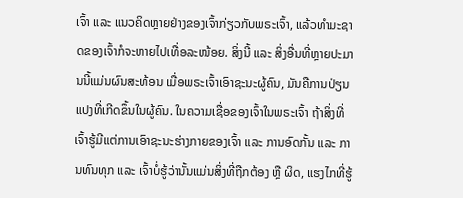ເຈົ້າ ແລະ ແນວຄິດຫຼາຍຢ່າງຂອງເຈົ້າກ່ຽວກັບພຣະເຈົ້າ, ແລ້ວທຳມະຊາດຂອງເຈົ້າກໍຈະຫາຍໄປເທື່ອລະໜ້ອຍ. ສິ່ງນີ້ ແລະ ສິ່ງອື່ນທີ່ຫຼາຍປະມານນີ້ແມ່ນຜົນສະທ້ອນ ເມື່ອພຣະເຈົ້າເອົາຊະນະຜູ້ຄົນ, ມັນຄືການປ່ຽນແປງທີ່ເກີດຂຶ້ນໃນຜູ້ຄົນ. ໃນຄວາມເຊື່ອຂອງເຈົ້າໃນພຣະເຈົ້າ ຖ້າສິ່ງທີ່ເຈົ້າຮູ້ມີແຕ່ການເອົາຊະນະຮ່າງກາຍຂອງເຈົ້າ ແລະ ການອົດກັ້ນ ແລະ ການທົນທຸກ ແລະ ເຈົ້າບໍ່ຮູ້ວ່ານັ້ນແມ່ນສິ່ງທີ່ຖືກຕ້ອງ ຫຼື ຜິດ, ແຮງໄກທີ່ຮູ້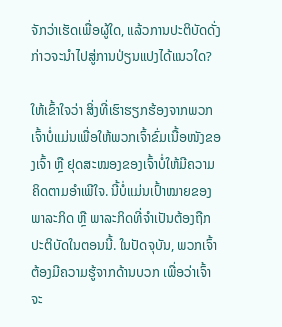ຈັກວ່າເຮັດເພື່ອຜູ້ໃດ, ແລ້ວການປະຕິບັດດັ່ງກ່າວຈະນໍາໄປສູ່ການປ່ຽນແປງໄດ້ແນວໃດ?

ໃຫ້ເຂົ້າໃຈວ່າ ສິ່ງທີ່ເຮົາຮຽກຮ້ອງຈາກພວກເຈົ້າບໍ່ແມ່ນເພື່ອໃຫ້ພວກເຈົ້າຂົ່ມເນື້ອໜັງຂອງເຈົ້າ ຫຼື ຢຸດສະໝອງຂອງເຈົ້າບໍ່ໃຫ້ມີຄວາມຄິດຕາມອຳເພີໃຈ. ນີ້ບໍ່ແມ່ນເປົ້າໝາຍຂອງພາລະກິດ ຫຼື ພາລະກິດທີ່ຈຳເປັນຕ້ອງຖືກປະຕິບັດໃນຕອນນີ້. ໃນປັດຈຸບັນ, ພວກເຈົ້າຕ້ອງມີຄວາມຮູ້ຈາກດ້ານບວກ ເພື່ອວ່າເຈົ້າຈະ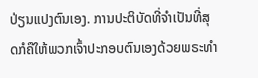ປ່ຽນແປງຕົນເອງ. ການປະຕິບັດທີ່ຈຳເປັນທີ່ສຸດກໍຄືໃຫ້ພວກເຈົ້າປະກອບຕົນເອງດ້ວຍພຣະທຳ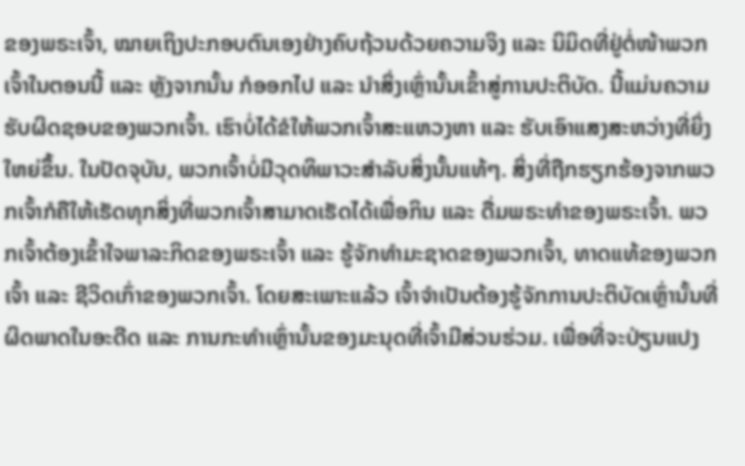ຂອງພຣະເຈົ້າ, ໝາຍເຖິງປະກອບຕົນເອງຢ່າງຄົບຖ້ວນດ້ວຍຄວາມຈິງ ແລະ ນິມິດທີ່ຢູ່ຕໍ່ໜ້າພວກເຈົ້າໃນຕອນນີ້ ແລະ ຫຼັງຈາກນັ້ນ ກໍອອກໄປ ແລະ ນໍາສິ່ງເຫຼົ່ານັ້ນເຂົ້າສູ່ການປະຕິບັດ. ນີ້ແມ່ນຄວາມຮັບຜິດຊອບຂອງພວກເຈົ້າ. ເຮົາບໍ່ໄດ້ຂໍໃຫ້ພວກເຈົ້າສະແຫວງຫາ ແລະ ຮັບເອົາແສງສະຫວ່າງທີ່ຍິ່ງໃຫຍ່ຂຶ້ນ. ໃນປັດຈຸບັນ, ພວກເຈົ້າບໍ່ມີວຸດທິພາວະສຳລັບສິ່ງນັ້ນແທ້ໆ. ສິ່ງທີ່ຖືກຮຽກຮ້ອງຈາກພວກເຈົ້າກໍຄືໃຫ້ເຮັດທຸກສິ່ງທີ່ພວກເຈົ້າສາມາດເຮັດໄດ້ເພື່ອກິນ ແລະ ດື່ມພຣະທຳຂອງພຣະເຈົ້າ. ພວກເຈົ້າຕ້ອງເຂົ້າໃຈພາລະກິດຂອງພຣະເຈົ້າ ແລະ ຮູ້ຈັກທຳມະຊາດຂອງພວກເຈົ້າ, ທາດແທ້ຂອງພວກເຈົ້າ ແລະ ຊີວິດເກົ່າຂອງພວກເຈົ້າ. ໂດຍສະເພາະແລ້ວ ເຈົ້າຈຳເປັນຕ້ອງຮູ້ຈັກການປະຕິບັດເຫຼົ່ານັ້ນທີ່ຜິດພາດໃນອະດີດ ແລະ ການກະທຳເຫຼົ່ານັ້ນຂອງມະນຸດທີ່ເຈົ້າມີສ່ວນຮ່ວມ. ເພື່ອທີ່ຈະປ່ຽນແປງ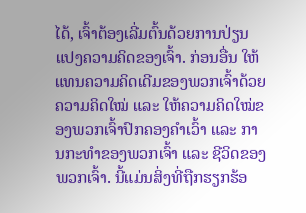ໄດ້, ເຈົ້າຕ້ອງເລີ່ມຕົ້ນດ້ວຍການປ່ຽນແປງຄວາມຄິດຂອງເຈົ້າ. ກ່ອນອື່ນ ໃຫ້ແທນຄວາມຄິດເດີມຂອງພວກເຈົ້າດ້ວຍຄວາມຄິດໃໝ່ ແລະ ໃຫ້ຄວາມຄິດໃໝ່ຂອງພວກເຈົ້າປົກຄອງຄຳເວົ້າ ແລະ ການກະທຳຂອງພວກເຈົ້າ ແລະ ຊີວິດຂອງພວກເຈົ້າ. ນີ້ແມ່ນສິ່ງທີ່ຖືກຮຽກຮ້ອ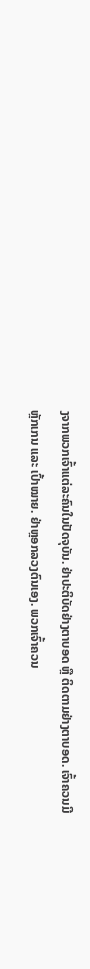ງຈາກພວກເຈົ້າແຕ່ລະຄົນໃນປັດຈຸບັນ. ຢ່າປະຕິບັດຢ່າງຕາບອດ ຫຼື ຕິດຕາມຢ່າງຕາບອດ. ເຈົ້າຄວນມີຫຼັກເກນ ແລະ ເປົ້າໝາຍ. ຢ່າຫຼອກລວງຕົນເອງ. ພວກເຈົ້າຄວນ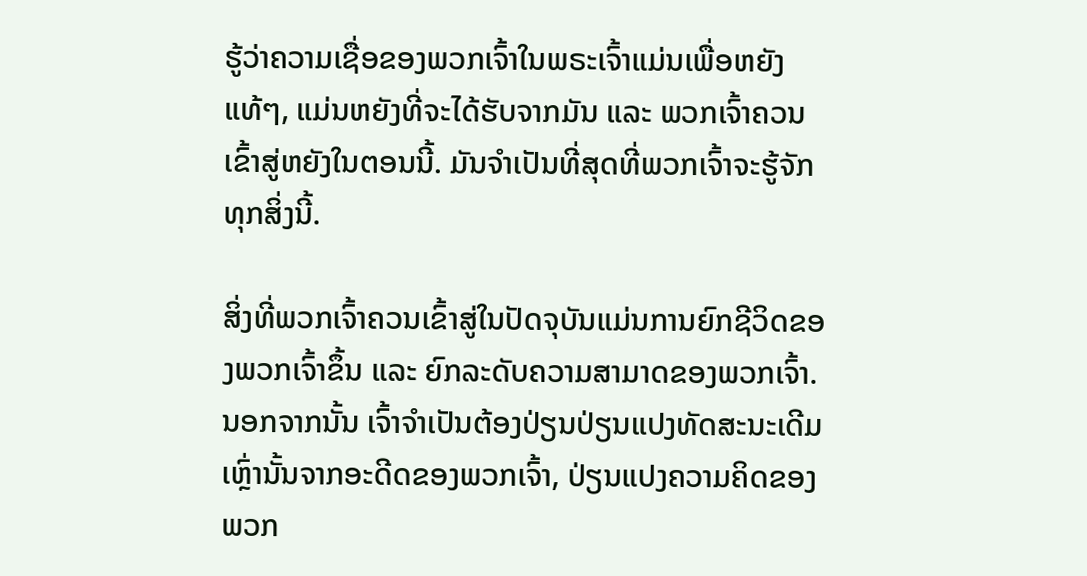ຮູ້ວ່າຄວາມເຊື່ອຂອງພວກເຈົ້າໃນພຣະເຈົ້າແມ່ນເພື່ອຫຍັງແທ້ໆ, ແມ່ນຫຍັງທີ່ຈະໄດ້ຮັບຈາກມັນ ແລະ ພວກເຈົ້າຄວນເຂົ້າສູ່ຫຍັງໃນຕອນນີ້. ມັນຈຳເປັນທີ່ສຸດທີ່ພວກເຈົ້າຈະຮູ້ຈັກທຸກສິ່ງນີ້.

ສິ່ງທີ່ພວກເຈົ້າຄວນເຂົ້າສູ່ໃນປັດຈຸບັນແມ່ນການຍົກຊີວິດຂອງພວກເຈົ້າຂຶ້ນ ແລະ ຍົກລະດັບຄວາມສາມາດຂອງພວກເຈົ້າ. ນອກຈາກນັ້ນ ເຈົ້າຈຳເປັນຕ້ອງປ່ຽນປ່ຽນແປງທັດສະນະເດີມເຫຼົ່ານັ້ນຈາກອະດີດຂອງພວກເຈົ້າ, ປ່ຽນແປງຄວາມຄິດຂອງພວກ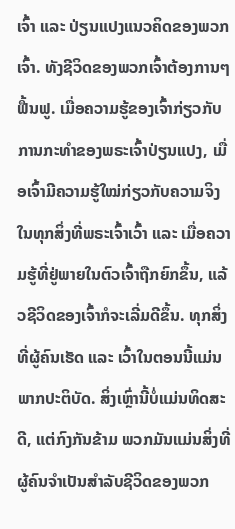ເຈົ້າ ແລະ ປ່ຽນແປງແນວຄິດຂອງພວກເຈົ້າ. ທັງຊີວິດຂອງພວກເຈົ້າຕ້ອງການໆຟື້ນຟູ. ເມື່ອຄວາມຮູ້ຂອງເຈົ້າກ່ຽວກັບການກະທຳຂອງພຣະເຈົ້າປ່ຽນແປງ, ເມື່ອເຈົ້າມີຄວາມຮູ້ໃໝ່ກ່ຽວກັບຄວາມຈິງໃນທຸກສິ່ງທີ່ພຣະເຈົ້າເວົ້າ ແລະ ເມື່ອຄວາມຮູ້ທີ່ຢູ່ພາຍໃນຕົວເຈົ້າຖືກຍົກຂຶ້ນ, ແລ້ວຊີວິດຂອງເຈົ້າກໍຈະເລີ່ມດີຂຶ້ນ. ທຸກສິ່ງທີ່ຜູ້ຄົນເຮັດ ແລະ ເວົ້າໃນຕອນນີ້ແມ່ນພາກປະຕິບັດ. ສິ່ງເຫຼົ່ານີ້ບໍ່ແມ່ນທິດສະດີ, ແຕ່ກົງກັນຂ້າມ ພວກມັນແມ່ນສິ່ງທີ່ຜູ້ຄົນຈຳເປັນສຳລັບຊີວິດຂອງພວກ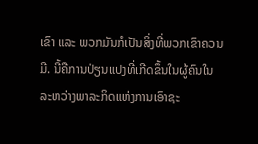ເຂົາ ແລະ ພວກມັນກໍເປັນສິ່ງທີ່ພວກເຂົາຄວນມີ. ນີ້ຄືການປ່ຽນແປງທີ່ເກີດຂຶ້ນໃນຜູ້ຄົນໃນລະຫວ່າງພາລະກິດແຫ່ງການເອົາຊະ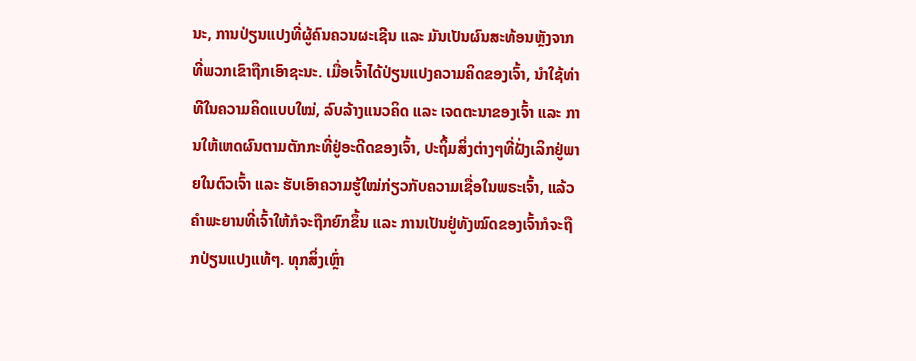ນະ, ການປ່ຽນແປງທີ່ຜູ້ຄົນຄວນຜະເຊີນ ແລະ ມັນເປັນຜົນສະທ້ອນຫຼັງຈາກທີ່ພວກເຂົາຖືກເອົາຊະນະ. ເມື່ອເຈົ້າໄດ້ປ່ຽນແປງຄວາມຄິດຂອງເຈົ້າ, ນໍາໃຊ້ທ່າທີໃນຄວາມຄິດແບບໃໝ່, ລົບລ້າງແນວຄິດ ແລະ ເຈດຕະນາຂອງເຈົ້າ ແລະ ການໃຫ້ເຫດຜົນຕາມຕັກກະທີ່ຢູ່ອະດີດຂອງເຈົ້າ, ປະຖິ້ມສິ່ງຕ່າງໆທີ່ຝັ່ງເລິກຢູ່ພາຍໃນຕົວເຈົ້າ ແລະ ຮັບເອົາຄວາມຮູ້ໃໝ່ກ່ຽວກັບຄວາມເຊື່ອໃນພຣະເຈົ້າ, ແລ້ວຄຳພະຍານທີ່ເຈົ້າໃຫ້ກໍຈະຖືກຍົກຂຶ້ນ ແລະ ການເປັນຢູ່ທັງໝົດຂອງເຈົ້າກໍຈະຖືກປ່ຽນແປງແທ້ໆ. ທຸກສິ່ງເຫຼົ່າ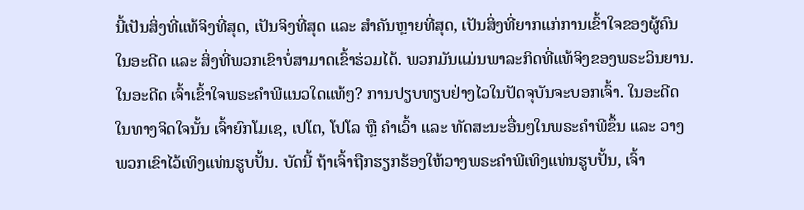ນີ້ເປັນສິ່ງທີ່ແທ້ຈິງທີ່ສຸດ, ເປັນຈິງທີ່ສຸດ ແລະ ສຳຄັນຫຼາຍທີ່ສຸດ, ເປັນສິ່ງທີ່ຍາກແກ່ການເຂົ້າໃຈຂອງຜູ້ຄົນໃນອະດີດ ແລະ ສິ່ງທີ່ພວກເຂົາບໍ່ສາມາດເຂົ້າຮ່ວມໄດ້. ພວກມັນແມ່ນພາລະກິດທີ່ແທ້ຈິງຂອງພຣະວິນຍານ. ໃນອະດີດ ເຈົ້າເຂົ້າໃຈພຣະຄຳພີແນວໃດແທ້ໆ? ການປຽບທຽບຢ່າງໄວໃນປັດຈຸບັນຈະບອກເຈົ້າ. ໃນອະດີດ ໃນທາງຈິດໃຈນັ້ນ ເຈົ້າຍົກໂມເຊ, ເປໂຕ, ໂປໂລ ຫຼື ຄຳເວົ້າ ແລະ ທັດສະນະອື່ນໆໃນພຣະຄຳພີຂຶ້ນ ແລະ ວາງພວກເຂົາໄວ້ເທິງແທ່ນຮູບປັ້ນ. ບັດນີ້ ຖ້າເຈົ້າຖືກຮຽກຮ້ອງໃຫ້ວາງພຣະຄຳພີເທິງແທ່ນຮູບປັ້ນ, ເຈົ້າ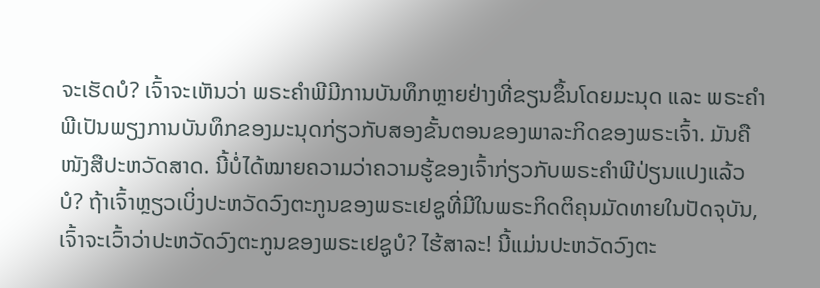ຈະເຮັດບໍ? ເຈົ້າຈະເຫັນວ່າ ພຣະຄຳພີມີການບັນທຶກຫຼາຍຢ່າງທີ່ຂຽນຂຶ້ນໂດຍມະນຸດ ແລະ ພຣະຄຳພີເປັນພຽງການບັນທຶກຂອງມະນຸດກ່ຽວກັບສອງຂັ້ນຕອນຂອງພາລະກິດຂອງພຣະເຈົ້າ. ມັນຄືໜັງສືປະຫວັດສາດ. ນີ້ບໍ່ໄດ້ໝາຍຄວາມວ່າຄວາມຮູ້ຂອງເຈົ້າກ່ຽວກັບພຣະຄຳພີປ່ຽນແປງແລ້ວບໍ? ຖ້າເຈົ້າຫຼຽວເບິ່ງປະຫວັດວົງຕະກູນຂອງພຣະເຢຊູທີ່ມີໃນພຣະກິດຕິຄຸນມັດທາຍໃນປັດຈຸບັນ, ເຈົ້າຈະເວົ້າວ່າປະຫວັດວົງຕະກູນຂອງພຣະເຢຊູບໍ? ໄຮ້ສາລະ! ນີ້ແມ່ນປະຫວັດວົງຕະ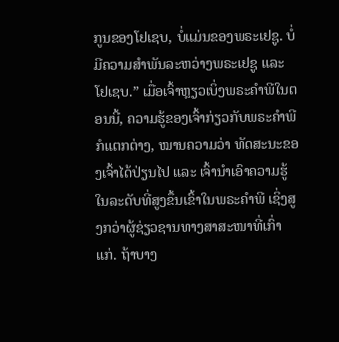ກູນຂອງໂຢເຊບ, ບໍ່ແມ່ນຂອງພຣະເຢຊູ. ບໍ່ມີຄວາມສຳພັນລະຫວ່າງພຣະເຢຊູ ແລະ ໂຢເຊບ.” ເມື່ອເຈົ້າຫຼຽວເບິ່ງພຣະຄຳພີໃນຕອນນີ້, ຄວາມຮູ້ຂອງເຈົ້າກ່ຽວກັບພຣະຄຳພີກໍແຕກຕ່າງ, ໝານຄວາມວ່າ ທັດສະນະຂອງເຈົ້າໄດ້ປ່ຽນໄປ ແລະ ເຈົ້ານໍາເອົາຄວາມຮູ້ໃນລະດັບທີ່ສູງຂຶ້ນເຂົ້າໃນພຣະຄຳພີ ເຊິ່ງສູງກວ່າຜູ້ຊ່ຽວຊານທາງສາສະໜາທີ່ເກົ່າແກ່. ຖ້າບາງ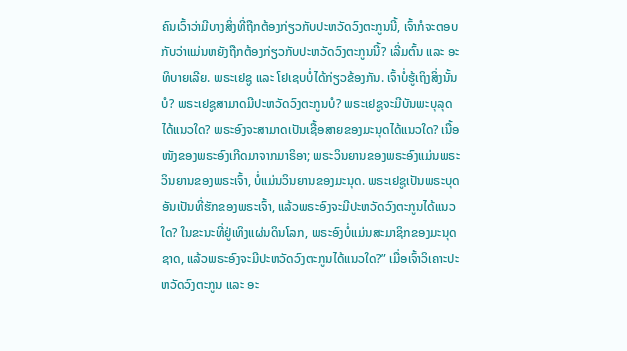ຄົນເວົ້າວ່າມີບາງສິ່ງທີ່ຖືກຕ້ອງກ່ຽວກັບປະຫວັດວົງຕະກູນນີ້, ເຈົ້າກໍຈະຕອບກັບວ່າແມ່ນຫຍັງຖືກຕ້ອງກ່ຽວກັບປະຫວັດວົງຕະກູນນີ້? ເລີ່ມຕົ້ນ ແລະ ອະທິບາຍເລີຍ. ພຣະເຢຊູ ແລະ ໂຢເຊບບໍ່ໄດ້ກ່ຽວຂ້ອງກັນ. ເຈົ້າບໍ່ຮູ້ເຖິງສິ່ງນັ້ນບໍ? ພຣະເຢຊູສາມາດມີປະຫວັດວົງຕະກູນບໍ? ພຣະເຢຊູຈະມີບັນພະບຸລຸດໄດ້ແນວໃດ? ພຣະອົງຈະສາມາດເປັນເຊື້ອສາຍຂອງມະນຸດໄດ້ແນວໃດ? ເນື້ອໜັງຂອງພຣະອົງເກີດມາຈາກມາຣິອາ; ພຣະວິນຍານຂອງພຣະອົງແມ່ນພຣະວິນຍານຂອງພຣະເຈົ້າ, ບໍ່ແມ່ນວິນຍານຂອງມະນຸດ. ພຣະເຢຊູເປັນພຣະບຸດອັນເປັນທີ່ຮັກຂອງພຣະເຈົ້າ, ແລ້ວພຣະອົງຈະມີປະຫວັດວົງຕະກູນໄດ້ແນວໃດ? ໃນຂະນະທີ່ຢູ່ເທິງແຜ່ນດິນໂລກ, ພຣະອົງບໍ່ແມ່ນສະມາຊິກຂອງມະນຸດຊາດ, ແລ້ວພຣະອົງຈະມີປະຫວັດວົງຕະກູນໄດ້ແນວໃດ?” ເມື່ອເຈົ້າວິເຄາະປະຫວັດວົງຕະກູນ ແລະ ອະ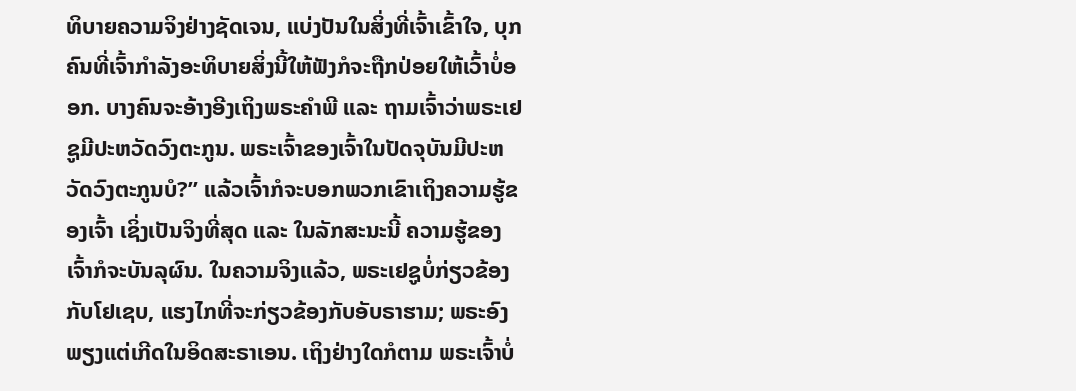ທິບາຍຄວາມຈິງຢ່າງຊັດເຈນ, ແບ່ງປັນໃນສິ່ງທີ່ເຈົ້າເຂົ້າໃຈ, ບຸກຄົນທີ່ເຈົ້າກຳລັງອະທິບາຍສິ່ງນີ້ໃຫ້ຟັງກໍຈະຖືກປ່ອຍໃຫ້ເວົ້າບໍ່ອອກ. ບາງຄົນຈະອ້າງອີງເຖິງພຣະຄຳພີ ແລະ ຖາມເຈົ້າວ່າພຣະເຢຊູມີປະຫວັດວົງຕະກູນ. ພຣະເຈົ້າຂອງເຈົ້າໃນປັດຈຸບັນມີປະຫວັດວົງຕະກູນບໍ?” ແລ້ວເຈົ້າກໍຈະບອກພວກເຂົາເຖິງຄວາມຮູ້ຂອງເຈົ້າ ເຊິ່ງເປັນຈິງທີ່ສຸດ ແລະ ໃນລັກສະນະນີ້ ຄວາມຮູ້ຂອງເຈົ້າກໍຈະບັນລຸຜົນ. ໃນຄວາມຈິງແລ້ວ, ພຣະເຢຊູບໍ່ກ່ຽວຂ້ອງກັບໂຢເຊບ, ແຮງໄກທີ່ຈະກ່ຽວຂ້ອງກັບອັບຣາຮາມ; ພຣະອົງພຽງແຕ່ເກີດໃນອິດສະຣາເອນ. ເຖິງຢ່າງໃດກໍຕາມ ພຣະເຈົ້າບໍ່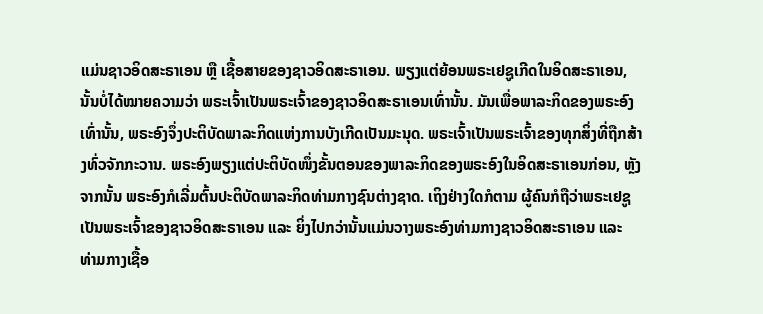ແມ່ນຊາວອິດສະຣາເອນ ຫຼື ເຊື້ອສາຍຂອງຊາວອິດສະຣາເອນ. ພຽງແຕ່ຍ້ອນພຣະເຢຊູເກີດໃນອິດສະຣາເອນ, ນັ້ນບໍ່ໄດ້ໝາຍຄວາມວ່າ ພຣະເຈົ້າເປັນພຣະເຈົ້າຂອງຊາວອິດສະຣາເອນເທົ່ານັ້ນ. ມັນເພື່ອພາລະກິດຂອງພຣະອົງເທົ່ານັ້ນ, ພຣະອົງຈຶ່ງປະຕິບັດພາລະກິດແຫ່ງການບັງເກີດເປັນມະນຸດ. ພຣະເຈົ້າເປັນພຣະເຈົ້າຂອງທຸກສິ່ງທີ່ຖືກສ້າງທົ່ວຈັກກະວານ. ພຣະອົງພຽງແຕ່ປະຕິບັດໜຶ່ງຂັ້ນຕອນຂອງພາລະກິດຂອງພຣະອົງໃນອິດສະຣາເອນກ່ອນ, ຫຼັງຈາກນັ້ນ ພຣະອົງກໍເລີ່ມຕົ້ນປະຕິບັດພາລະກິດທ່າມກາງຊົນຕ່າງຊາດ. ເຖິງຢ່າງໃດກໍຕາມ ຜູ້ຄົນກໍຖືວ່າພຣະເຢຊູເປັນພຣະເຈົ້າຂອງຊາວອິດສະຣາເອນ ແລະ ຍິ່ງໄປກວ່ານັ້ນແມ່ນວາງພຣະອົງທ່າມກາງຊາວອິດສະຣາເອນ ແລະ ທ່າມກາງເຊື້ອ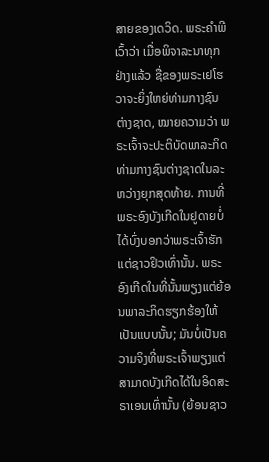ສາຍຂອງເດວິດ. ພຣະຄຳພີເວົ້າວ່າ ເມື່ອພິຈາລະນາທຸກຢ່າງແລ້ວ ຊື່ຂອງພຣະເຢໂຮວາຈະຍິ່ງໃຫຍ່ທ່າມກາງຊົນຕ່າງຊາດ, ໝາຍຄວາມວ່າ ພຣະເຈົ້າຈະປະຕິບັດພາລະກິດທ່າມກາງຊົນຕ່າງຊາດໃນລະຫວ່າງຍຸກສຸດທ້າຍ. ການທີ່ພຣະອົງບັງເກີດໃນຢູດາຍບໍ່ໄດ້ບົ່ງບອກວ່າພຣະເຈົ້າຮັກແຕ່ຊາວຢິວເທົ່ານັ້ນ. ພຣະອົງເກີດໃນທີ່ນັ້ນພຽງແຕ່ຍ້ອນພາລະກິດຮຽກຮ້ອງໃຫ້ເປັນແບບນັ້ນ; ມັນບໍ່ເປັນຄວາມຈິງທີ່ພຣະເຈົ້າພຽງແຕ່ສາມາດບັງເກີດໄດ້ໃນອິດສະຣາເອນເທົ່ານັ້ນ (ຍ້ອນຊາວ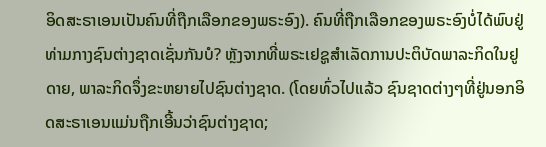ອິດສະຣາເອນເປັນຄົນທີ່ຖືກເລືອກຂອງພຣະອົງ). ຄົນທີ່ຖືກເລືອກຂອງພຣະອົງບໍ່ໄດ້ພົບຢູ່ທ່າມກາງຊົນຕ່າງຊາດເຊັ່ນກັນບໍ? ຫຼັງຈາກທີ່ພຣະເຢຊູສຳເລັດການປະຕິບັດພາລະກິດໃນຢູດາຍ, ພາລະກິດຈຶ່ງຂະຫຍາຍໄປຊົນຕ່າງຊາດ. (ໂດຍທົ່ວໄປແລ້ວ ຊົນຊາດຕ່າງໆທີ່ຢູ່ນອກອິດສະຣາເອນແມ່ນຖືກເອີ້ນວ່າຊົນຕ່າງຊາດ;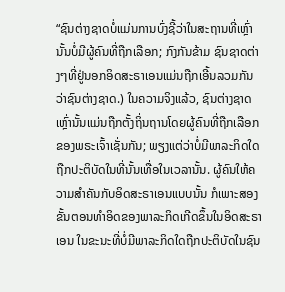“ຊົນຕ່າງຊາດບໍ່ແມ່ນການບົ່ງຊີ້ວ່າໃນສະຖານທີ່ເຫຼົ່ານັ້ນບໍ່ມີຜູ້ຄົນທີ່ຖືກເລືອກ; ກົງກັນຂ້າມ ຊົນຊາດຕ່າງໆທີ່ຢູ່ນອກອິດສະຣາເອນແມ່ນຖືກເອີ້ນລວມກັນວ່າຊົນຕ່າງຊາດ.) ໃນຄວາມຈິງແລ້ວ, ຊົນຕ່າງຊາດເຫຼົ່ານັ້ນແມ່ນຖືກຕັ້ງຖິ່ນຖານໂດຍຜູ້ຄົນທີ່ຖືກເລືອກຂອງພຣະເຈົ້າເຊັ່ນກັນ; ພຽງແຕ່ວ່າບໍ່ມີພາລະກິດໃດຖືກປະຕິບັດໃນທີ່ນັ້ນເທື່ອໃນເວລານັ້ນ. ຜູ້ຄົນໃຫ້ຄວາມສຳຄັນກັບອິດສະຣາເອນແບບນັ້ນ ກໍເພາະສອງຂັ້ນຕອນທຳອິດຂອງພາລະກິດເກີດຂຶ້ນໃນອິດສະຣາເອນ ໃນຂະນະທີ່ບໍ່ມີພາລະກິດໃດຖືກປະຕິບັດໃນຊົນ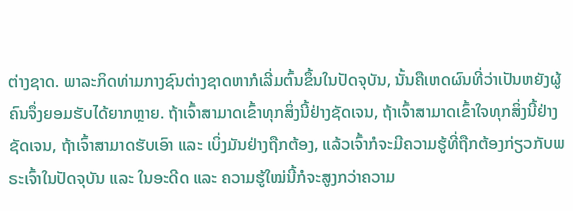ຕ່າງຊາດ. ພາລະກິດທ່າມກາງຊົນຕ່າງຊາດຫາກໍເລີ່ມຕົ້ນຂຶ້ນໃນປັດຈຸບັນ, ນັ້ນຄືເຫດຜົນທີ່ວ່າເປັນຫຍັງຜູ້ຄົນຈຶ່ງຍອມຮັບໄດ້ຍາກຫຼາຍ. ຖ້າເຈົ້າສາມາດເຂົ້າທຸກສິ່ງນີ້ຢ່າງຊັດເຈນ, ຖ້າເຈົ້າສາມາດເຂົ້າໃຈທຸກສິ່ງນີ້ຢ່າງຊັດເຈນ, ຖ້າເຈົ້າສາມາດຮັບເອົາ ແລະ ເບິ່ງມັນຢ່າງຖືກຕ້ອງ, ແລ້ວເຈົ້າກໍຈະມີຄວາມຮູ້ທີ່ຖືກຕ້ອງກ່ຽວກັບພຣະເຈົ້າໃນປັດຈຸບັນ ແລະ ໃນອະດີດ ແລະ ຄວາມຮູ້ໃໝ່ນີ້ກໍຈະສູງກວ່າຄວາມ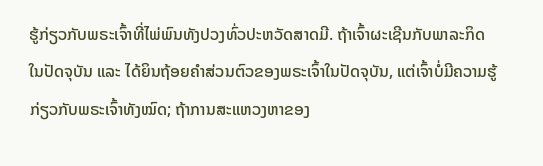ຮູ້ກ່ຽວກັບພຣະເຈົ້າທີ່ໄພ່ພົນທັງປວງທົ່ວປະຫວັດສາດມີ. ຖ້າເຈົ້າຜະເຊີນກັບພາລະກິດໃນປັດຈຸບັນ ແລະ ໄດ້ຍິນຖ້ອຍຄຳສ່ວນຕົວຂອງພຣະເຈົ້າໃນປັດຈຸບັນ, ແຕ່ເຈົ້າບໍ່ມີຄວາມຮູ້ກ່ຽວກັບພຣະເຈົ້າທັງໝົດ; ຖ້າການສະແຫວງຫາຂອງ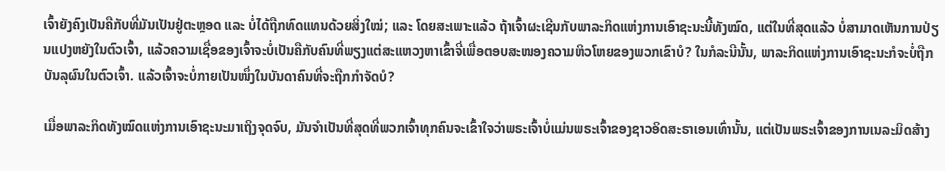ເຈົ້າຍັງຄົງເປັນຄືກັບທີ່ມັນເປັນຢູ່ຕະຫຼອດ ແລະ ບໍ່ໄດ້ຖືກທົດແທນດ້ວຍສິ່ງໃໝ່; ແລະ ໂດຍສະເພາະແລ້ວ ຖ້າເຈົ້າຜະເຊີນກັບພາລະກິດແຫ່ງການເອົາຊະນະນີ້ທັງໝົດ, ແຕ່ໃນທີ່ສຸດແລ້ວ ບໍ່ສາມາດເຫັນການປ່ຽນແປງຫຍັງໃນຕົວເຈົ້າ, ແລ້ວຄວາມເຊື່ອຂອງເຈົ້າຈະບໍ່ເປັນຄືກັບຄົນທີ່ພຽງແຕ່ສະແຫວງຫາເຂົ້າຈີ່ເພື່ອຕອບສະໜອງຄວາມຫິວໂຫຍຂອງພວກເຂົາບໍ? ໃນກໍລະນີນັ້ນ, ພາລະກິດແຫ່ງການເອົາຊະນະກໍຈະບໍ່ຖືກບັນລຸຜົນໃນຕົວເຈົ້າ. ແລ້ວເຈົ້າຈະບໍ່ກາຍເປັນໜຶ່ງໃນບັນດາຄົນທີ່ຈະຖືກກຳຈັດບໍ?

ເມື່ອພາລະກິດທັງໝົດແຫ່ງການເອົາຊະນະມາເຖິງຈຸດຈົບ, ມັນຈຳເປັນທີ່ສຸດທີ່ພວກເຈົ້າທຸກຄົນຈະເຂົ້າໃຈວ່າພຣະເຈົ້າບໍ່ແມ່ນພຣະເຈົ້າຂອງຊາວອິດສະຣາເອນເທົ່ານັ້ນ, ແຕ່ເປັນພຣະເຈົ້າຂອງການເນລະມິດສ້າງ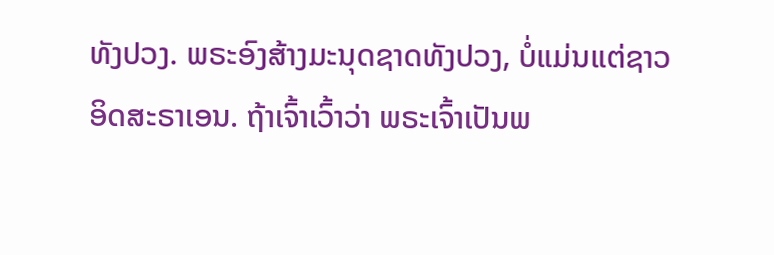ທັງປວງ. ພຣະອົງສ້າງມະນຸດຊາດທັງປວງ, ບໍ່ແມ່ນແຕ່ຊາວອິດສະຣາເອນ. ຖ້າເຈົ້າເວົ້າວ່າ ພຣະເຈົ້າເປັນພ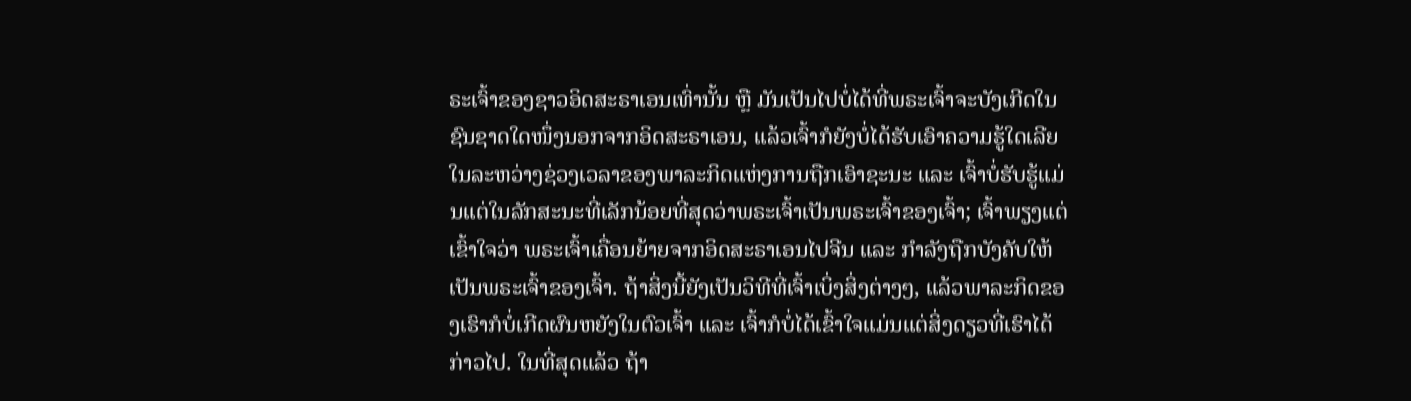ຣະເຈົ້າຂອງຊາວອິດສະຣາເອນເທົ່ານັ້ນ ຫຼື ມັນເປັນໄປບໍ່ໄດ້ທີ່ພຣະເຈົ້າຈະບັງເກີດໃນຊົນຊາດໃດໜຶ່ງນອກຈາກອິດສະຣາເອນ, ແລ້ວເຈົ້າກໍຍັງບໍ່ໄດ້ຮັບເອົາຄວາມຮູ້ໃດເລີຍໃນລະຫວ່າງຊ່ວງເວລາຂອງພາລະກິດແຫ່ງການຖືກເອົາຊະນະ ແລະ ເຈົ້າບໍ່ຮັບຮູ້ແມ່ນແຕ່ໃນລັກສະນະທີ່ເລັກນ້ອຍທີ່ສຸດວ່າພຣະເຈົ້າເປັນພຣະເຈົ້າຂອງເຈົ້າ; ເຈົ້າພຽງແຕ່ເຂົ້າໃຈວ່າ ພຣະເຈົ້າເຄື່ອນຍ້າຍຈາກອິດສະຣາເອນໄປຈີນ ແລະ ກຳລັງຖືກບັງຄັບໃຫ້ເປັນພຣະເຈົ້າຂອງເຈົ້າ. ຖ້າສິ່ງນີ້ຍັງເປັນວິທີທີ່ເຈົ້າເບິ່ງສິ່ງຕ່າງໆ, ແລ້ວພາລະກິດຂອງເຮົາກໍບໍ່ເກີດຜົນຫຍັງໃນຕົວເຈົ້າ ແລະ ເຈົ້າກໍບໍ່ໄດ້ເຂົ້າໃຈແມ່ນແຕ່ສິ່ງດຽວທີ່ເຮົາໄດ້ກ່າວໄປ. ໃນທີ່ສຸດແລ້ວ ຖ້າ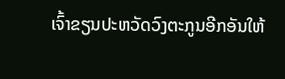ເຈົ້າຂຽນປະຫວັດວົງຕະກູນອີກອັນໃຫ້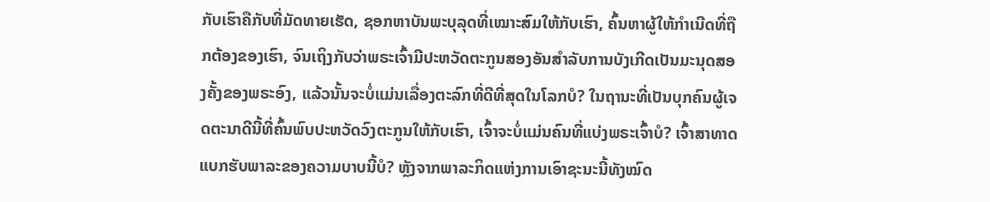ກັບເຮົາຄືກັບທີ່ມັດທາຍເຮັດ, ຊອກຫາບັນພະບຸລຸດທີ່ເໝາະສົມໃຫ້ກັບເຮົາ, ຄົ້ນຫາຜູ້ໃຫ້ກຳເນີດທີ່ຖືກຕ້ອງຂອງເຮົາ, ຈົນເຖິງກັບວ່າພຣະເຈົ້າມີປະຫວັດຕະກູນສອງອັນສຳລັບການບັງເກີດເປັນມະນຸດສອງຄັ້ງຂອງພຣະອົງ, ແລ້ວນັ້ນຈະບໍ່ແມ່ນເລື່ອງຕະລົກທີ່ດີທີ່ສຸດໃນໂລກບໍ? ໃນຖານະທີ່ເປັນບຸກຄົນຜູ້ເຈດຕະນາດີນີ້ທີ່ຄົ້ນພົບປະຫວັດວົງຕະກູນໃຫ້ກັບເຮົາ, ເຈົ້າຈະບໍ່ແມ່ນຄົນທີ່ແບ່ງພຣະເຈົ້າບໍ? ເຈົ້າສາທາດແບກຮັບພາລະຂອງຄວາມບາບນີ້ບໍ? ຫຼັງຈາກພາລະກິດແຫ່ງການເອົາຊະນະນີ້ທັງໝົດ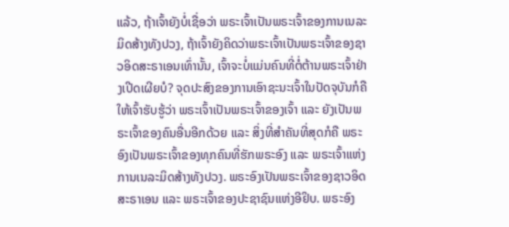ແລ້ວ, ຖ້າເຈົ້າຍັງບໍ່ເຊື່ອວ່າ ພຣະເຈົ້າເປັນພຣະເຈົ້າຂອງການເນລະມິດສ້າງທັງປວງ, ຖ້າເຈົ້າຍັງຄິດວ່າພຣະເຈົ້າເປັນພຣະເຈົ້າຂອງຊາວອິດສະຣາເອນເທົ່ານັ້ນ, ເຈົ້າຈະບໍ່ແມ່ນຄົນທີ່ຕໍ່ຕ້ານພຣະເຈົ້າຢ່າງເປີດເຜີຍບໍ? ຈຸດປະສົງຂອງການເອົາຊະນະເຈົ້າໃນປັດຈຸບັນກໍຄືໃຫ້ເຈົ້າຮັບຮູ້ວ່າ ພຣະເຈົ້າເປັນພຣະເຈົ້າຂອງເຈົ້າ ແລະ ຍັງເປັນພຣະເຈົ້າຂອງຄົນອື່ນອີກດ້ວຍ ແລະ ສິ່ງທີ່ສຳຄັນທີ່ສຸດກໍຄື ພຣະອົງເປັນພຣະເຈົ້າຂອງທຸກຄົນທີ່ຮັກພຣະອົງ ແລະ ພຣະເຈົ້າແຫ່ງການເນລະມິດສ້າງທັງປວງ. ພຣະອົງເປັນພຣະເຈົ້າຂອງຊາວອິດສະຣາເອນ ແລະ ພຣະເຈົ້າຂອງປະຊາຊົນແຫ່ງອີຢິບ. ພຣະອົງ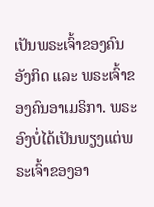ເປັນພຣະເຈົ້າຂອງຄົນອັງກິດ ແລະ ພຣະເຈົ້າຂອງຄົນອາເມຣິກາ. ພຣະອົງບໍ່ໄດ້ເປັນພຽງແຕ່ພຣະເຈົ້າຂອງອາ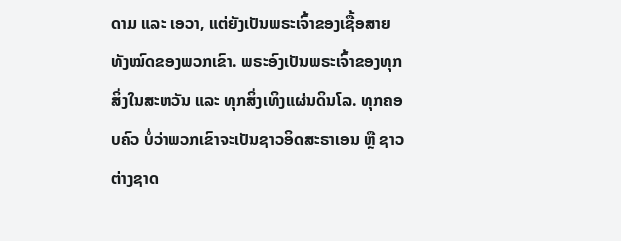ດາມ ແລະ ເອວາ, ແຕ່ຍັງເປັນພຣະເຈົ້າຂອງເຊື້ອສາຍທັງໝົດຂອງພວກເຂົາ. ພຣະອົງເປັນພຣະເຈົ້າຂອງທຸກສິ່ງໃນສະຫວັນ ແລະ ທຸກສິ່ງເທິງແຜ່ນດິນໂລ. ທຸກຄອບຄົວ ບໍ່ວ່າພວກເຂົາຈະເປັນຊາວອິດສະຣາເອນ ຫຼື ຊາວຕ່າງຊາດ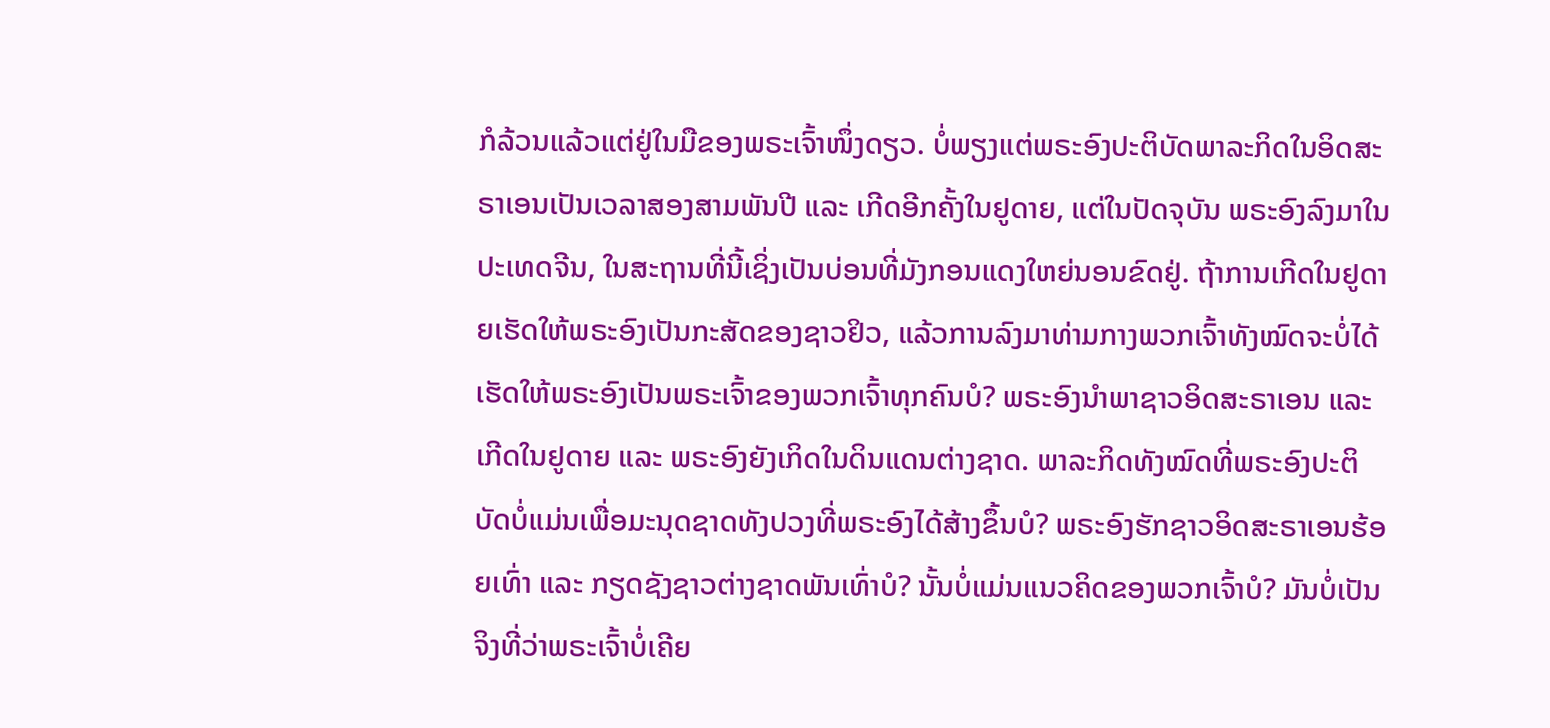ກໍລ້ວນແລ້ວແຕ່ຢູ່ໃນມືຂອງພຣະເຈົ້າໜຶ່ງດຽວ. ບໍ່ພຽງແຕ່ພຣະອົງປະຕິບັດພາລະກິດໃນອິດສະຣາເອນເປັນເວລາສອງສາມພັນປີ ແລະ ເກີດອີກຄັ້ງໃນຢູດາຍ, ແຕ່ໃນປັດຈຸບັນ ພຣະອົງລົງມາໃນປະເທດຈີນ, ໃນສະຖານທີ່ນີ້ເຊິ່ງເປັນບ່ອນທີ່ມັງກອນແດງໃຫຍ່ນອນຂົດຢູ່. ຖ້າການເກີດໃນຢູດາຍເຮັດໃຫ້ພຣະອົງເປັນກະສັດຂອງຊາວຢິວ, ແລ້ວການລົງມາທ່າມກາງພວກເຈົ້າທັງໝົດຈະບໍ່ໄດ້ເຮັດໃຫ້ພຣະອົງເປັນພຣະເຈົ້າຂອງພວກເຈົ້າທຸກຄົນບໍ? ພຣະອົງນໍາພາຊາວອິດສະຣາເອນ ແລະ ເກີດໃນຢູດາຍ ແລະ ພຣະອົງຍັງເກິດໃນດິນແດນຕ່າງຊາດ. ພາລະກິດທັງໝົດທີ່ພຣະອົງປະຕິບັດບໍ່ແມ່ນເພື່ອມະນຸດຊາດທັງປວງທີ່ພຣະອົງໄດ້ສ້າງຂຶ້ນບໍ? ພຣະອົງຮັກຊາວອິດສະຣາເອນຮ້ອຍເທົ່າ ແລະ ກຽດຊັງຊາວຕ່າງຊາດພັນເທົ່າບໍ? ນັ້ນບໍ່ແມ່ນແນວຄິດຂອງພວກເຈົ້າບໍ? ມັນບໍ່ເປັນຈິງທີ່ວ່າພຣະເຈົ້າບໍ່ເຄີຍ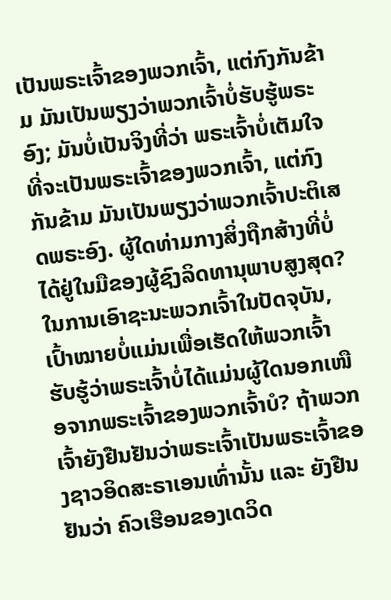ເປັນພຣະເຈົ້າຂອງພວກເຈົ້າ, ແຕ່ກົງກັນຂ້າມ ມັນເປັນພຽງວ່າພວກເຈົ້າບໍ່ຮັບຮູ້ພຣະອົງ; ມັນບໍ່ເປັນຈິງທີ່ວ່າ ພຣະເຈົ້າບໍ່ເຕັມໃຈທີ່ຈະເປັນພຣະເຈົ້າຂອງພວກເຈົ້າ, ແຕ່ກົງກັນຂ້າມ ມັນເປັນພຽງວ່າພວກເຈົ້າປະຕິເສດພຣະອົງ. ຜູ້ໃດທ່າມກາງສິ່ງຖືກສ້າງທີ່ບໍ່ໄດ້ຢູ່ໃນມືຂອງຜູ້ຊົງລິດທານຸພາບສູງສຸດ? ໃນການເອົາຊະນະພວກເຈົ້າໃນປັດຈຸບັນ, ເປົ້າໝາຍບໍ່ແມ່ນເພື່ອເຮັດໃຫ້ພວກເຈົ້າຮັບຮູ້ວ່າພຣະເຈົ້າບໍ່ໄດ້ແມ່ນຜູ້ໃດນອກເໜືອຈາກພຣະເຈົ້າຂອງພວກເຈົ້າບໍ? ຖ້າພວກເຈົ້າຍັງຢືນຢັນວ່າພຣະເຈົ້າເປັນພຣະເຈົ້າຂອງຊາວອິດສະຣາເອນເທົ່ານັ້ນ ແລະ ຍັງຢືນຢັນວ່າ ຄົວເຮືອນຂອງເດວິດ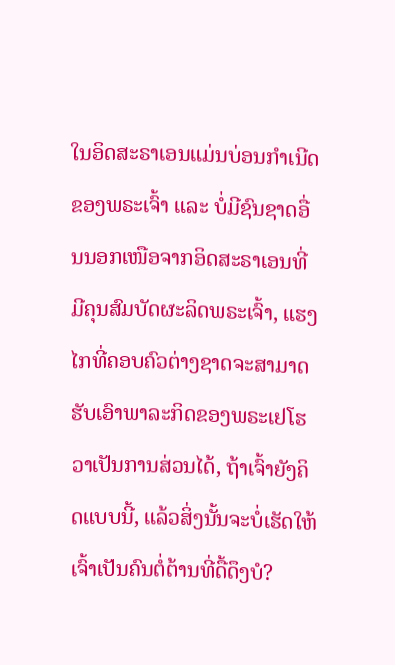ໃນອິດສະຣາເອນແມ່ນບ່ອນກຳເນີດຂອງພຣະເຈົ້າ ແລະ ບໍ່ມີຊົນຊາດອື່ນນອກເໜືອຈາກອິດສະຣາເອນທີ່ມີຄຸນສົມບັດຜະລິດພຣະເຈົ້າ, ແຮງໄກທີ່ຄອບຄົວຕ່າງຊາດຈະສາມາດຮັບເອົາພາລະກິດຂອງພຣະເຢໂຮວາເປັນການສ່ວນໄດ້, ຖ້າເຈົ້າຍັງຄິດແບບນີ້, ແລ້ວສິ່ງນັ້ນຈະບໍ່ເຮັດໃຫ້ເຈົ້າເປັນຄົນຕໍ່ຕ້ານທີ່ດື້ດຶງບໍ?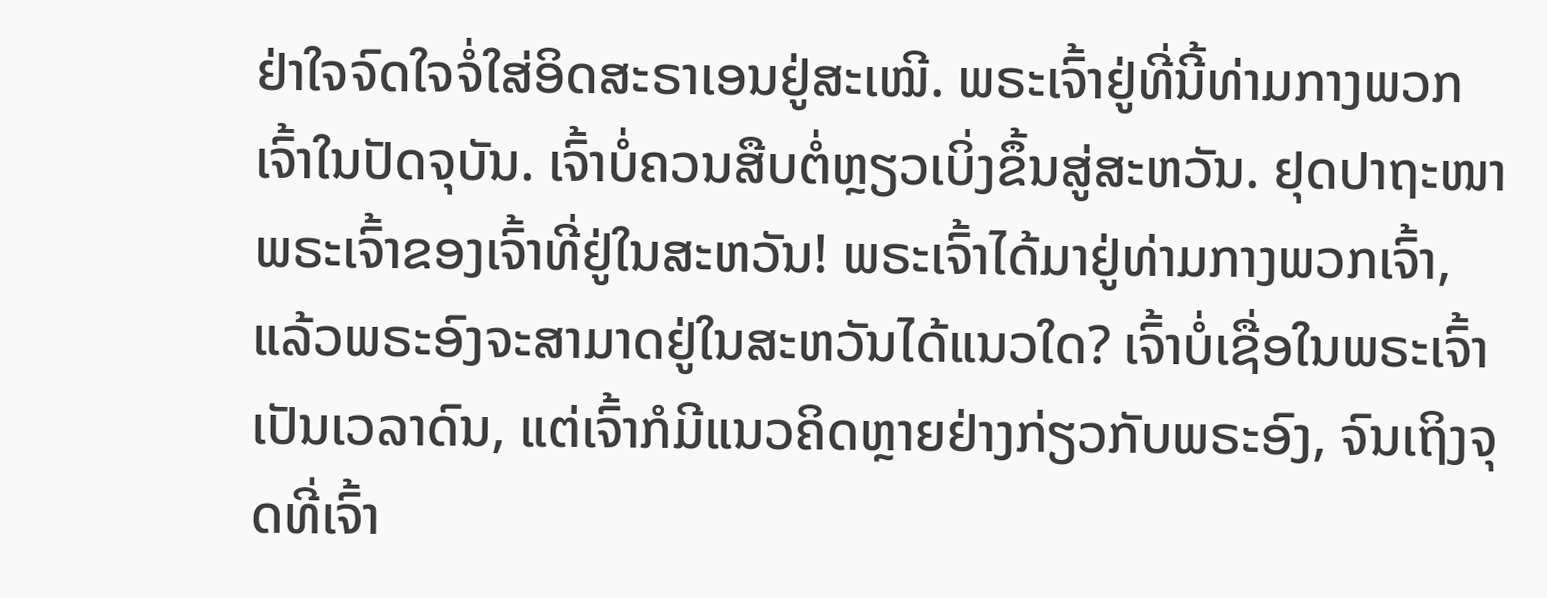ຢ່າໃຈຈົດໃຈຈໍ່ໃສ່ອິດສະຣາເອນຢູ່ສະເໝີ. ພຣະເຈົ້າຢູ່ທີ່ນີ້ທ່າມກາງພວກເຈົ້າໃນປັດຈຸບັນ. ເຈົ້າບໍ່ຄວນສືບຕໍ່ຫຼຽວເບິ່ງຂຶ້ນສູ່ສະຫວັນ. ຢຸດປາຖະໜາພຣະເຈົ້າຂອງເຈົ້າທີ່ຢູ່ໃນສະຫວັນ! ພຣະເຈົ້າໄດ້ມາຢູ່ທ່າມກາງພວກເຈົ້າ, ແລ້ວພຣະອົງຈະສາມາດຢູ່ໃນສະຫວັນໄດ້ແນວໃດ? ເຈົ້າບໍ່ເຊື່ອໃນພຣະເຈົ້າເປັນເວລາດົນ, ແຕ່ເຈົ້າກໍມີແນວຄິດຫຼາຍຢ່າງກ່ຽວກັບພຣະອົງ, ຈົນເຖິງຈຸດທີ່ເຈົ້າ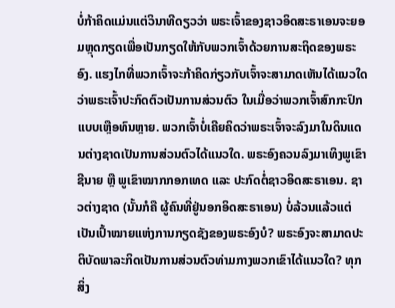ບໍ່ກ້າຄິດແມ່ນແຕ່ວິນາທີດຽວວ່າ ພຣະເຈົ້າຂອງຊາວອິດສະຣາເອນຈະຍອມຫຼຸດກຽດເພື່ອເປັນກຽດໃຫ້ກັບພວກເຈົ້າດ້ວຍການສະຖິດຂອງພຣະອົງ. ແຮງໄກທີ່ພວກເຈົ້າຈະກ້າຄິດກ່ຽວກັບເຈົ້າຈະສາມາດເຫັນໄດ້ແນວໃດວ່າພຣະເຈົ້າປະກົດຕົວເປັນການສ່ວນຕົວ ໃນເມື່ອວ່າພວກເຈົ້າສົກກະປົກແບບເຫຼືອທົນຫຼາຍ. ພວກເຈົ້າບໍ່ເຄີຍຄິດວ່າພຣະເຈົ້າຈະລົງມາໃນດິນແດນຕ່າງຊາດເປັນການສ່ວນຕົວໄດ້ແນວໃດ. ພຣະອົງຄວນລົງມາເທິງພູເຂົາຊີນາຍ ຫຼື ພູເຂົາໝາກກອກເທດ ແລະ ປະກົດຕໍ່ຊາວອິດສະຣາເອນ. ຊາວຕ່າງຊາດ (ນັ້ນກໍຄື ຜູ້ຄົນທີ່ຢູ່ນອກອິດສະຣາເອນ) ບໍ່ລ້ວນແລ້ວແຕ່ເປັນເປົ້າໝາຍແຫ່ງການກຽດຊັງຂອງພຣະອົງບໍ? ພຣະອົງຈະສາມາດປະຕິບັດພາລະກິດເປັນການສ່ວນຕົວທ່າມກາງພວກເຂົາໄດ້ແນວໃດ? ທຸກສິ່ງ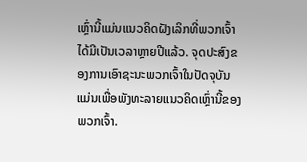ເຫຼົ່ານີ້ແມ່ນແນວຄິດຝັງເລິກທີ່ພວກເຈົ້າໄດ້ມີເປັນເວລາຫຼາຍປີແລ້ວ. ຈຸດປະສົງຂອງການເອົາຊະນະພວກເຈົ້າໃນປັດຈຸບັນແມ່ນເພື່ອພັງທະລາຍແນວຄິດເຫຼົ່ານີ້ຂອງພວກເຈົ້າ.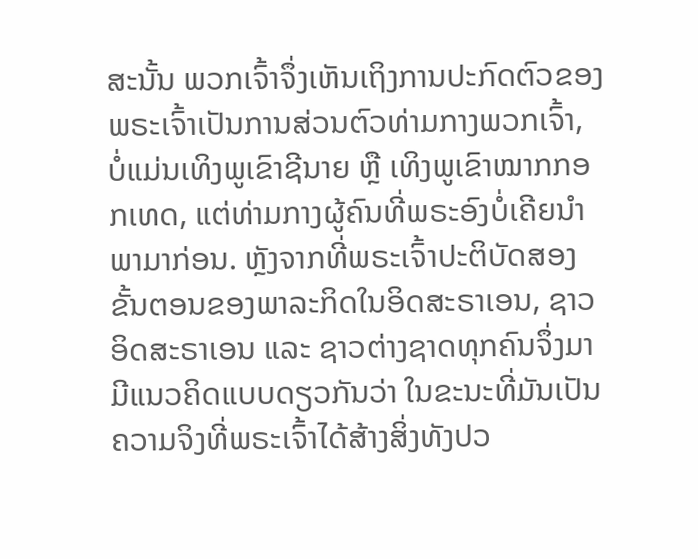ສະນັ້ນ ພວກເຈົ້າຈຶ່ງເຫັນເຖິງການປະກົດຕົວຂອງພຣະເຈົ້າເປັນການສ່ວນຕົວທ່າມກາງພວກເຈົ້າ, ບໍ່ແມ່ນເທິງພູເຂົາຊີນາຍ ຫຼື ເທິງພູເຂົາໝາກກອກເທດ, ແຕ່ທ່າມກາງຜູ້ຄົນທີ່ພຣະອົງບໍ່ເຄີຍນໍາພາມາກ່ອນ. ຫຼັງຈາກທີ່ພຣະເຈົ້າປະຕິບັດສອງຂັ້ນຕອນຂອງພາລະກິດໃນອິດສະຣາເອນ, ຊາວອິດສະຣາເອນ ແລະ ຊາວຕ່າງຊາດທຸກຄົນຈຶ່ງມາມີແນວຄິດແບບດຽວກັນວ່າ ໃນຂະນະທີ່ມັນເປັນຄວາມຈິງທີ່ພຣະເຈົ້າໄດ້ສ້າງສິ່ງທັງປວ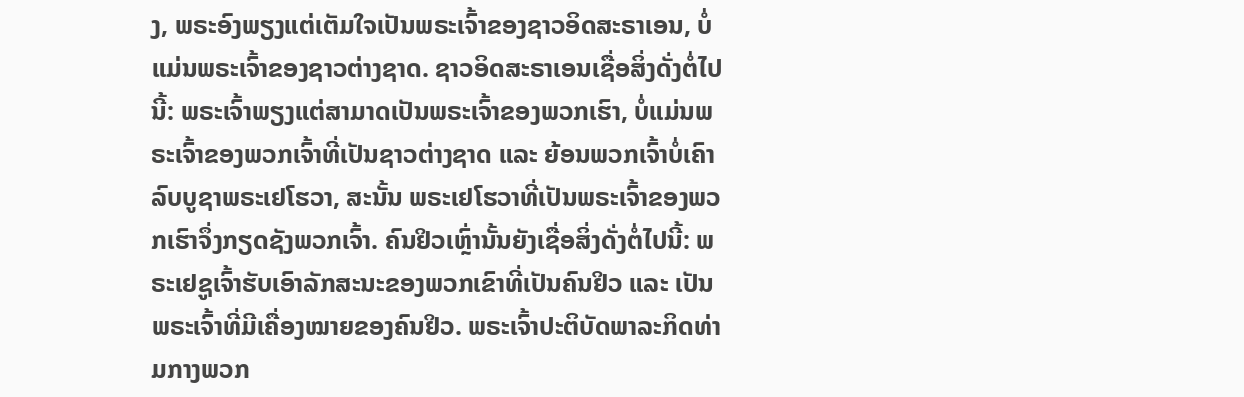ງ, ພຣະອົງພຽງແຕ່ເຕັມໃຈເປັນພຣະເຈົ້າຂອງຊາວອິດສະຣາເອນ, ບໍ່ແມ່ນພຣະເຈົ້າຂອງຊາວຕ່າງຊາດ. ຊາວອິດສະຣາເອນເຊື່ອສິ່ງດັ່ງຕໍ່ໄປນີ້: ພຣະເຈົ້າພຽງແຕ່ສາມາດເປັນພຣະເຈົ້າຂອງພວກເຮົາ, ບໍ່ແມ່ນພຣະເຈົ້າຂອງພວກເຈົ້າທີ່ເປັນຊາວຕ່າງຊາດ ແລະ ຍ້ອນພວກເຈົ້າບໍ່ເຄົາລົບບູຊາພຣະເຢໂຮວາ, ສະນັ້ນ ພຣະເຢໂຮວາທີ່ເປັນພຣະເຈົ້າຂອງພວກເຮົາຈຶ່ງກຽດຊັງພວກເຈົ້າ. ຄົນຢິວເຫຼົ່ານັ້ນຍັງເຊື່ອສິ່ງດັ່ງຕໍ່ໄປນີ້: ພຣະເຢຊູເຈົ້າຮັບເອົາລັກສະນະຂອງພວກເຂົາທີ່ເປັນຄົນຢິວ ແລະ ເປັນພຣະເຈົ້າທີ່ມີເຄື່ອງໝາຍຂອງຄົນຢິວ. ພຣະເຈົ້າປະຕິບັດພາລະກິດທ່າມກາງພວກ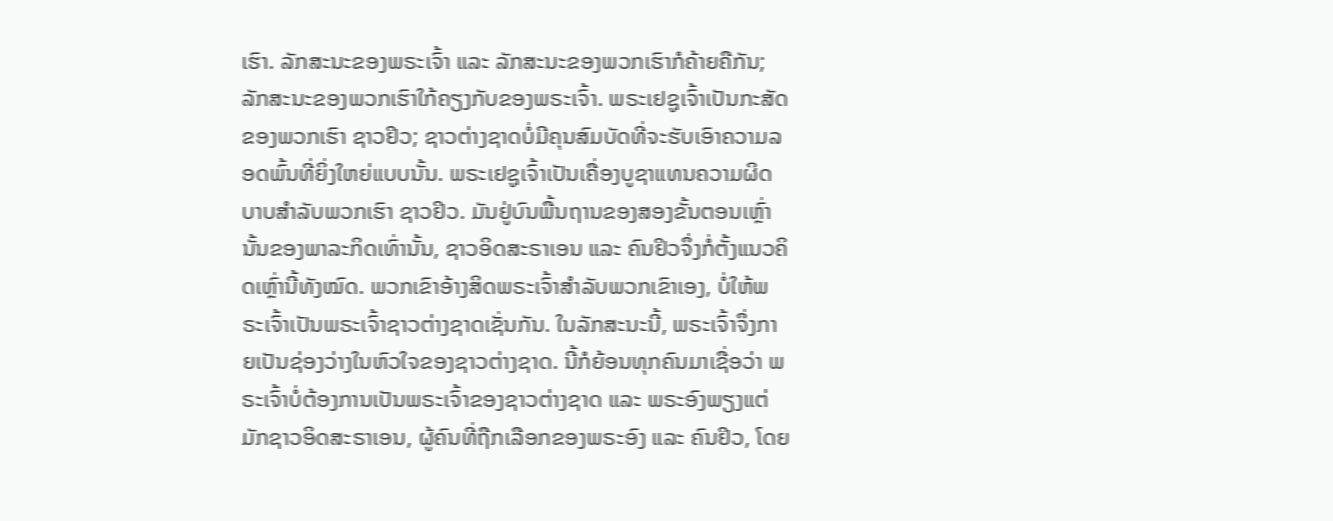ເຮົາ. ລັກສະນະຂອງພຣະເຈົ້າ ແລະ ລັກສະນະຂອງພວກເຮົາກໍຄ້າຍຄືກັນ; ລັກສະນະຂອງພວກເຮົາໃກ້ຄຽງກັບຂອງພຣະເຈົ້າ. ພຣະເຢຊູເຈົ້າເປັນກະສັດຂອງພວກເຮົາ ຊາວຢິວ; ຊາວຕ່າງຊາດບໍ່ມີຄຸນສົມບັດທີ່ຈະຮັບເອົາຄວາມລອດພົ້ນທີ່ຍິ່ງໃຫຍ່ແບບນັ້ນ. ພຣະເຢຊູເຈົ້າເປັນເຄື່ອງບູຊາແທນຄວາມຜິດບາບສຳລັບພວກເຮົາ ຊາວຢິວ. ມັນຢູ່ບົນພື້ນຖານຂອງສອງຂັ້ນຕອນເຫຼົ່ານັ້ນຂອງພາລະກິດເທົ່ານັ້ນ, ຊາວອິດສະຣາເອນ ແລະ ຄົນຢິວຈຶ່ງກໍ່ຕັ້ງແນວຄິດເຫຼົ່ານີ້ທັງໝົດ. ພວກເຂົາອ້າງສິດພຣະເຈົ້າສຳລັບພວກເຂົາເອງ, ບໍ່ໃຫ້ພຣະເຈົ້າເປັນພຣະເຈົ້າຊາວຕ່າງຊາດເຊັ່ນກັນ. ໃນລັກສະນະນີ້, ພຣະເຈົ້າຈຶ່ງກາຍເປັນຊ່ອງວ່າງໃນຫົວໃຈຂອງຊາວຕ່າງຊາດ. ນີ້ກໍຍ້ອນທຸກຄົນມາເຊື່ອວ່າ ພຣະເຈົ້າບໍ່ຕ້ອງການເປັນພຣະເຈົ້າຂອງຊາວຕ່າງຊາດ ແລະ ພຣະອົງພຽງແຕ່ມັກຊາວອິດສະຣາເອນ, ຜູ້ຄົນທີ່ຖືກເລືອກຂອງພຣະອົງ ແລະ ຄົນຢິວ, ໂດຍ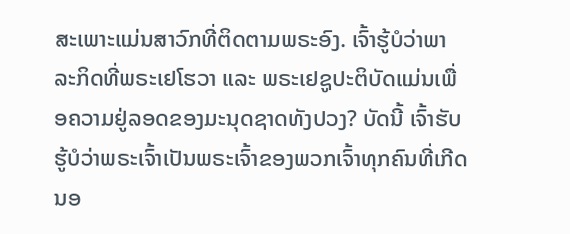ສະເພາະແມ່ນສາວົກທີ່ຕິດຕາມພຣະອົງ. ເຈົ້າຮູ້ບໍວ່າພາລະກິດທີ່ພຣະເຢໂຮວາ ແລະ ພຣະເຢຊູປະຕິບັດແມ່ນເພື່ອຄວາມຢູ່ລອດຂອງມະນຸດຊາດທັງປວງ? ບັດນີ້ ເຈົ້າຮັບຮູ້ບໍວ່າພຣະເຈົ້າເປັນພຣະເຈົ້າຂອງພວກເຈົ້າທຸກຄົນທີ່ເກີດນອ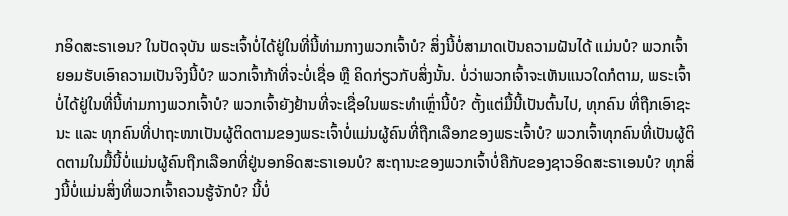ກອິດສະຣາເອນ? ໃນປັດຈຸບັນ ພຣະເຈົ້າບໍ່ໄດ້ຢູ່ໃນທີ່ນີ້ທ່າມກາງພວກເຈົ້າບໍ? ສິ່ງນີ້ບໍ່ສາມາດເປັນຄວາມຝັນໄດ້ ແມ່ນບໍ? ພວກເຈົ້າຍອມຮັບເອົາຄວາມເປັນຈິງນີ້ບໍ? ພວກເຈົ້າກ້າທີ່ຈະບໍ່ເຊື່ອ ຫຼື ຄິດກ່ຽວກັບສິ່ງນັ້ນ. ບໍ່ວ່າພວກເຈົ້າຈະເຫັນແນວໃດກໍຕາມ, ພຣະເຈົ້າບໍ່ໄດ້ຢູ່ໃນທີ່ນີ້ທ່າມກາງພວກເຈົ້າບໍ? ພວກເຈົ້າຍັງຢ້ານທີ່ຈະເຊື່ອໃນພຣະທຳເຫຼົ່ານີ້ບໍ? ຕັ້ງແຕ່ມື້ນີ້ເປັນຕົ້ນໄປ, ທຸກຄົນ ທີ່ຖືກເອົາຊະນະ ແລະ ທຸກຄົນທີ່ປາຖະໜາເປັນຜູ້ຕິດຕາມຂອງພຣະເຈົ້າບໍ່ແມ່ນຜູ້ຄົນທີ່ຖືກເລືອກຂອງພຣະເຈົ້າບໍ? ພວກເຈົ້າທຸກຄົນທີ່ເປັນຜູ້ຕິດຕາມໃນມື້ນີ້ບໍ່ແມ່ນຜູ້ຄົນຖືກເລືອກທີ່ຢູ່ນອກອິດສະຣາເອນບໍ? ສະຖານະຂອງພວກເຈົ້າບໍ່ຄືກັບຂອງຊາວອິດສະຣາເອນບໍ? ທຸກສິ່ງນີ້ບໍ່ແມ່ນສິ່ງທີ່ພວກເຈົ້າຄວນຮູ້ຈັກບໍ? ນີ້ບໍ່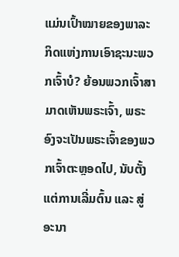ແມ່ນເປົ້າໝາຍຂອງພາລະກິດແຫ່ງການເອົາຊະນະພວກເຈົ້າບໍ? ຍ້ອນພວກເຈົ້າສາມາດເຫັນພຣະເຈົ້າ, ພຣະອົງຈະເປັນພຣະເຈົ້າຂອງພວກເຈົ້າຕະຫຼອດໄປ, ນັບຕັ້ງແຕ່ການເລີ່ມຕົ້ນ ແລະ ສູ່ອະນາ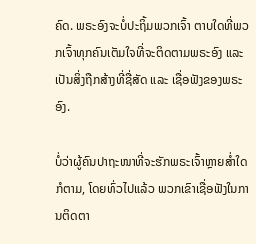ຄົດ. ພຣະອົງຈະບໍ່ປະຖິ້ມພວກເຈົ້າ ຕາບໃດທີ່ພວກເຈົ້າທຸກຄົນເຕັມໃຈທີ່ຈະຕິດຕາມພຣະອົງ ແລະ ເປັນສິ່ງຖືກສ້າງທີ່ຊື່ສັດ ແລະ ເຊື່ອຟັງຂອງພຣະອົງ.

ບໍ່ວ່າຜູ້ຄົນປາຖະໜາທີ່ຈະຮັກພຣະເຈົ້າຫຼາຍສໍ່າໃດກໍຕາມ, ໂດຍທົ່ວໄປແລ້ວ ພວກເຂົາເຊື່ອຟັງໃນການຕິດຕາ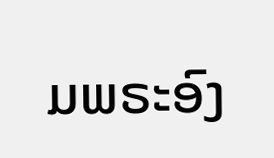ມພຣະອົງ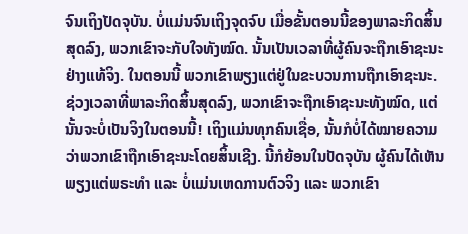ຈົນເຖິງປັດຈຸບັນ. ບໍ່ແມ່ນຈົນເຖິງຈຸດຈົບ ເມື່ອຂັ້ນຕອນນີ້ຂອງພາລະກິດສິ້ນສຸດລົງ, ພວກເຂົາຈະກັບໃຈທັງໝົດ. ນັ້ນເປັນເວລາທີ່ຜູ້ຄົນຈະຖືກເອົາຊະນະຢ່າງແທ້ຈິງ. ໃນຕອນນີ້ ພວກເຂົາພຽງແຕ່ຢູ່ໃນຂະບວນການຖືກເອົາຊະນະ. ຊ່ວງເວລາທີ່ພາລະກິດສິ້ນສຸດລົງ, ພວກເຂົາຈະຖືກເອົາຊະນະທັງໝົດ, ແຕ່ນັ້ນຈະບໍ່ເປັນຈິງໃນຕອນນີ້! ເຖິງແມ່ນທຸກຄົນເຊື່ອ, ນັ້ນກໍບໍ່ໄດ້ໝາຍຄວາມວ່າພວກເຂົາຖືກເອົາຊະນະໂດຍສິ້ນເຊີງ. ນີ້ກໍຍ້ອນໃນປັດຈຸບັນ ຜູ້ຄົນໄດ້ເຫັນພຽງແຕ່ພຣະທຳ ແລະ ບໍ່ແມ່ນເຫດການຕົວຈິງ ແລະ ພວກເຂົາ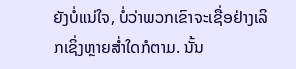ຍັງບໍ່ແນ່ໃຈ, ບໍ່ວ່າພວກເຂົາຈະເຊື່ອຢ່າງເລິກເຊິ່ງຫຼາຍສໍ່າໃດກໍຕາມ. ນັ້ນ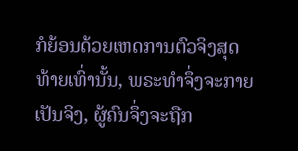ກໍຍ້ອນດ້ວຍເຫດການຕົວຈິງສຸດທ້າຍເທົ່ານັ້ນ, ພຣະທຳຈຶ່ງຈະກາຍເປັນຈິງ, ຜູ້ຄົນຈຶ່ງຈະຖືກ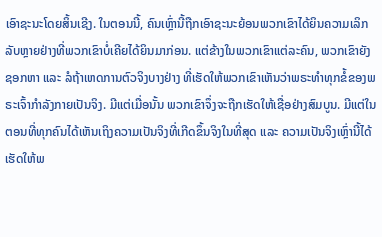ເອົາຊະນະໂດຍສິ້ນເຊີງ. ໃນຕອນນີ້, ຄົນເຫຼົ່ານີ້ຖືກເອົາຊະນະຍ້ອນພວກເຂົາໄດ້ຍິນຄວາມເລິກລັບຫຼາຍຢ່າງທີ່ພວກເຂົາບໍ່ເຄີຍໄດ້ຍິນມາກ່ອນ. ແຕ່ຂ້າງໃນພວກເຂົາແຕ່ລະຄົນ, ພວກເຂົາຍັງຊອກຫາ ແລະ ລໍຖ້າເຫດການຕົວຈິງບາງຢ່າງ ທີ່ເຮັດໃຫ້ພວກເຂົາເຫັນວ່າພຣະທຳທຸກຂໍ້ຂອງພຣະເຈົ້າກຳລັງກາຍເປັນຈິງ. ມີແຕ່ເມື່ອນັ້ນ ພວກເຂົາຈຶ່ງຈະຖືກເຮັດໃຫ້ເຊື່ອຢ່າງສົມບູນ. ມີແຕ່ໃນຕອນທີ່ທຸກຄົນໄດ້ເຫັນເຖິງຄວາມເປັນຈິງທີ່ເກີດຂຶ້ນຈິງໃນທີ່ສຸດ ແລະ ຄວາມເປັນຈິງເຫຼົ່ານີ້ໄດ້ເຮັດໃຫ້ພ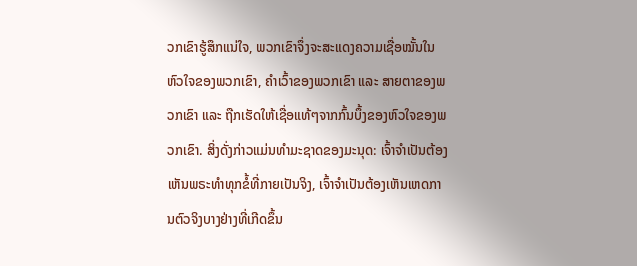ວກເຂົາຮູ້ສຶກແນ່ໃຈ, ພວກເຂົາຈຶ່ງຈະສະແດງຄວາມເຊື່ອໝັ້ນໃນຫົວໃຈຂອງພວກເຂົາ, ຄຳເວົ້າຂອງພວກເຂົາ ແລະ ສາຍຕາຂອງພວກເຂົາ ແລະ ຖືກເຮັດໃຫ້ເຊື່ອແທ້ໆຈາກກົ້ນບຶ້ງຂອງຫົວໃຈຂອງພວກເຂົາ. ສິ່ງດັ່ງກ່າວແມ່ນທຳມະຊາດຂອງມະນຸດ: ເຈົ້າຈຳເປັນຕ້ອງເຫັນພຣະທຳທຸກຂໍ້ທີ່ກາຍເປັນຈິງ, ເຈົ້າຈຳເປັນຕ້ອງເຫັນເຫດການຕົວຈິງບາງຢ່າງທີ່ເກີດຂຶ້ນ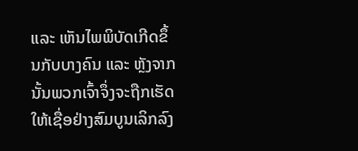ແລະ ເຫັນໄພພິບັດເກີດຂຶ້ນກັບບາງຄົນ ແລະ ຫຼັງຈາກນັ້ນພວກເຈົ້າຈຶ່ງຈະຖືກເຮັດໃຫ້ເຊື່ອຢ່າງສົມບູນເລິກລົງ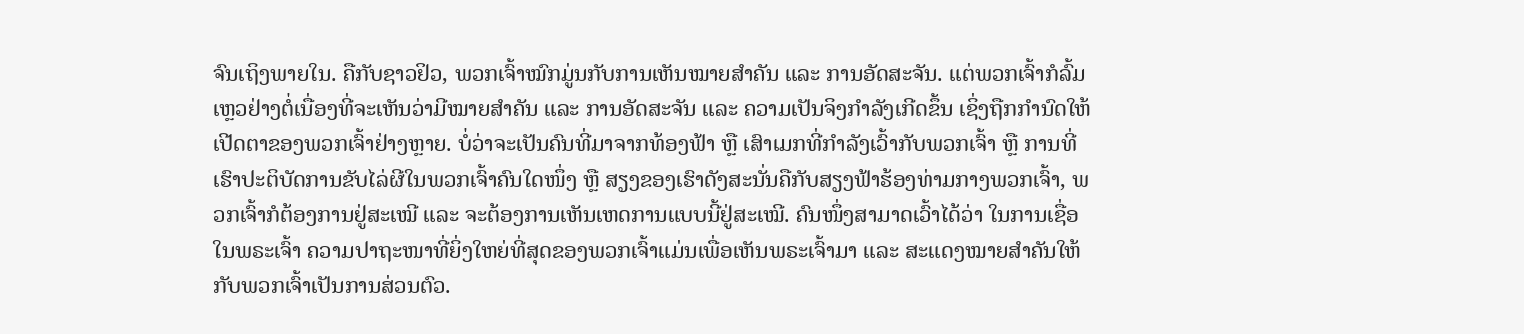ຈົນເຖິງພາຍໃນ. ຄືກັບຊາວຢິວ, ພວກເຈົ້າໝົກມູ່ນກັບການເຫັນໝາຍສຳຄັນ ແລະ ການອັດສະຈັນ. ແຕ່ພວກເຈົ້າກໍລົ້ມເຫຼວຢ່າງຕໍ່ເນື່ອງທີ່ຈະເຫັນວ່າມີໝາຍສຳຄັນ ແລະ ການອັດສະຈັນ ແລະ ຄວາມເປັນຈິງກຳລັງເກີດຂຶ້ນ ເຊິ່ງຖືກກຳນົດໃຫ້ເປີດຕາຂອງພວກເຈົ້າຢ່າງຫຼາຍ. ບໍ່ວ່າຈະເປັນຄົນທີ່ມາຈາກທ້ອງຟ້າ ຫຼື ເສົາເມກທີ່ກຳລັງເວົ້າກັບພວກເຈົ້າ ຫຼື ການທີ່ເຮົາປະຕິບັດການຂັບໄລ່ຜີໃນພວກເຈົ້າຄົນໃດໜຶ່ງ ຫຼື ສຽງຂອງເຮົາດັງສະນັ່ນຄືກັບສຽງຟ້າຮ້ອງທ່າມກາງພວກເຈົ້າ, ພວກເຈົ້າກໍຕ້ອງການຢູ່ສະເໝີ ແລະ ຈະຕ້ອງການເຫັນເຫດການແບບນີ້ຢູ່ສະເໝີ. ຄົນໜຶ່ງສາມາດເວົ້າໄດ້ວ່າ ໃນການເຊື່ອໃນພຣະເຈົ້າ ຄວາມປາຖະໜາທີ່ຍິ່ງໃຫຍ່ທີ່ສຸດຂອງພວກເຈົ້າແມ່ນເພື່ອເຫັນພຣະເຈົ້າມາ ແລະ ສະແດງໝາຍສຳຄັນໃຫ້ກັບພວກເຈົ້າເປັນການສ່ວນຕົວ.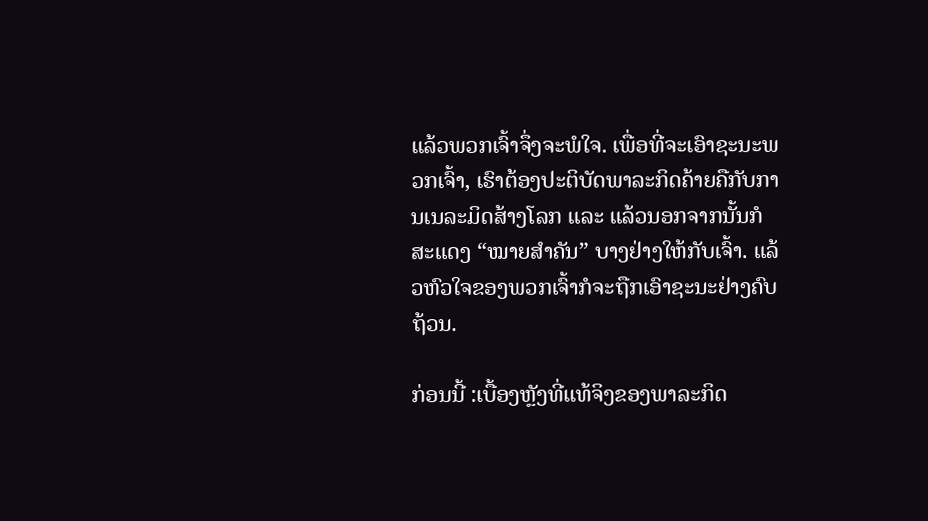ແລ້ວພວກເຈົ້າຈຶ່ງຈະພໍໃຈ. ເພື່ອທີ່ຈະເອົາຊະນະພວກເຈົ້າ, ເຮົາຕ້ອງປະຕິບັດພາລະກິດຄ້າຍຄືກັບການເນລະມິດສ້າງໂລກ ແລະ ແລ້ວນອກຈາກນັ້ນກໍສະແດງ “ໝາຍສຳຄັນ” ບາງຢ່າງໃຫ້ກັບເຈົ້າ. ແລ້ວຫົວໃຈຂອງພວກເຈົ້າກໍຈະຖືກເອົາຊະນະຢ່າງຄົບຖ້ວນ.

ກ່ອນນີ້ :ເບື້ອງຫຼັງທີ່ແທ້ຈິງຂອງພາລະກິດ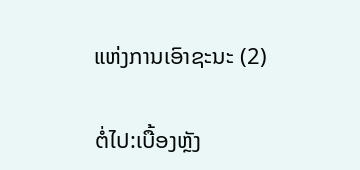ແຫ່ງການເອົາຊະນະ (2)

ຕໍ່ໄປ:ເບື້ອງຫຼັງ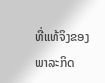ທີ່ແທ້ຈິງຂອງພາລະກິດ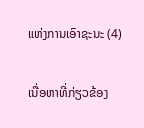ແຫ່ງການເອົາຊະນະ (4)

ເນື່ອຫາທີ່ກ່ຽວຂ້ອງ